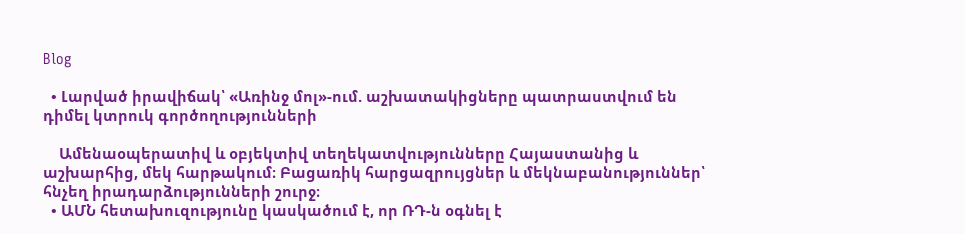Blog

  • Լարված իրավիճակ՝ «Առինջ մոլ»-ում. աշխատակիցները պատրաստվում են դիմել կտրուկ գործողությունների

    Ամենաօպերատիվ և օբյեկտիվ տեղեկատվությունները Հայաստանից և աշխարհից, մեկ հարթակում։ Բացառիկ հարցազրույցներ և մեկնաբանություններ՝ հնչեղ իրադարձությունների շուրջ։
  • ԱՄՆ հետախուզությունը կասկածում է, որ ՌԴ-ն օգնել է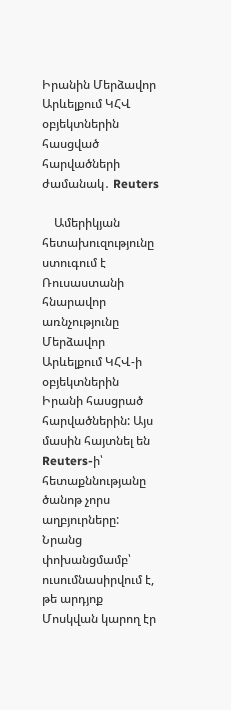Իրանին Մերձավոր Արևելքում ԿՀՎ օբյեկտներին հասցված հարվածների ժամանակ․ Reuters

    Ամերիկյան հետախուզությունը ստուգում է Ռուսաստանի հնարավոր առնչությունը Մերձավոր Արևելքում ԿՀՎ-ի օբյեկտներին Իրանի հասցրած հարվածներին: Այս մասին հայտնել են Reuters-ի՝ հետաքննությանը ծանոթ չորս աղբյուրները: Նրանց փոխանցմամբ՝ ուսումնասիրվում է, թե արդյոք Մոսկվան կարող էր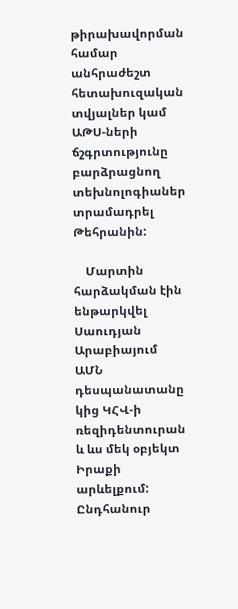թիրախավորման համար անհրաժեշտ հետախուզական տվյալներ կամ ԱԹՍ-ների ճշգրտությունը բարձրացնող տեխնոլոգիաներ տրամադրել Թեհրանին:

    Մարտին հարձակման էին ենթարկվել Սաուդյան Արաբիայում ԱՄՆ դեսպանատանը կից ԿՀՎ-ի ռեզիդենտուրան և ևս մեկ օբյեկտ Իրաքի արևելքում: Ընդհանուր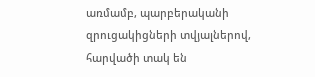առմամբ, պարբերականի զրուցակիցների տվյալներով, հարվածի տակ են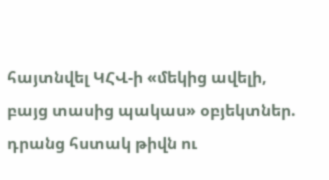հայտնվել ԿՀՎ-ի «մեկից ավելի, բայց տասից պակաս» օբյեկտներ. դրանց հստակ թիվն ու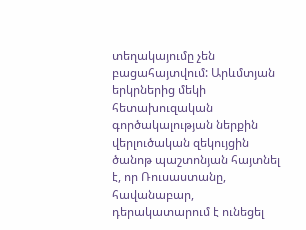տեղակայումը չեն բացահայտվում: Արևմտյան երկրներից մեկի հետախուզական գործակալության ներքին վերլուծական զեկույցին ծանոթ պաշտոնյան հայտնել է, որ Ռուսաստանը, հավանաբար, դերակատարում է ունեցել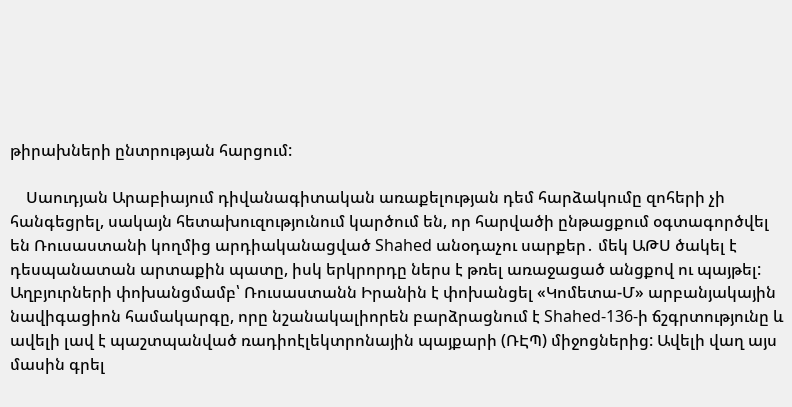թիրախների ընտրության հարցում:

    Սաուդյան Արաբիայում դիվանագիտական առաքելության դեմ հարձակումը զոհերի չի հանգեցրել, սակայն հետախուզությունում կարծում են, որ հարվածի ընթացքում օգտագործվել են Ռուսաստանի կողմից արդիականացված Shahed անօդաչու սարքեր․ մեկ ԱԹՍ ծակել է դեսպանատան արտաքին պատը, իսկ երկրորդը ներս է թռել առաջացած անցքով ու պայթել: Աղբյուրների փոխանցմամբ՝ Ռուսաստանն Իրանին է փոխանցել «Կոմետա-Մ» արբանյակային նավիգացիոն համակարգը, որը նշանակալիորեն բարձրացնում է Shahed-136-ի ճշգրտությունը և ավելի լավ է պաշտպանված ռադիոէլեկտրոնային պայքարի (ՌԷՊ) միջոցներից: Ավելի վաղ այս մասին գրել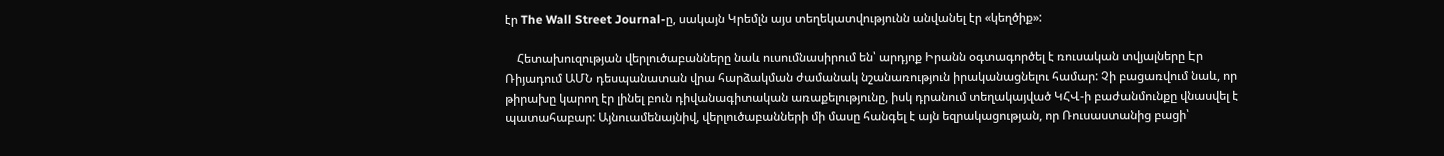էր The Wall Street Journal-ը, սակայն Կրեմլն այս տեղեկատվությունն անվանել էր «կեղծիք»:

    Հետախուզության վերլուծաբանները նաև ուսումնասիրում են՝ արդյոք Իրանն օգտագործել է ռուսական տվյալները Էր Ռիյադում ԱՄՆ դեսպանատան վրա հարձակման ժամանակ նշանառություն իրականացնելու համար: Չի բացառվում նաև, որ թիրախը կարող էր լինել բուն դիվանագիտական առաքելությունը, իսկ դրանում տեղակայված ԿՀՎ-ի բաժանմունքը վնասվել է պատահաբար: Այնուամենայնիվ, վերլուծաբանների մի մասը հանգել է այն եզրակացության, որ Ռուսաստանից բացի՝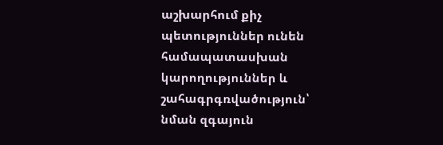աշխարհում քիչ պետություններ ունեն համապատասխան կարողություններ և շահագրգռվածություն՝ նման զգայուն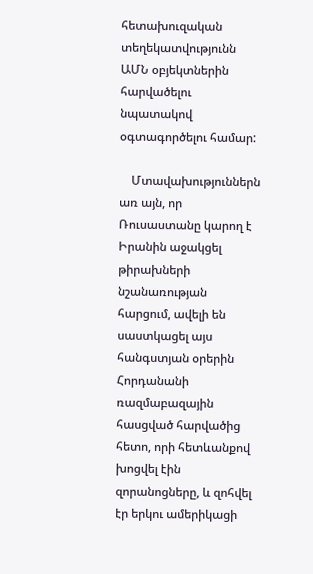հետախուզական տեղեկատվությունն ԱՄՆ օբյեկտներին հարվածելու նպատակով օգտագործելու համար:

    Մտավախություններն առ այն, որ Ռուսաստանը կարող է Իրանին աջակցել թիրախների նշանառության հարցում, ավելի են սաստկացել այս հանգստյան օրերին Հորդանանի ռազմաբազային հասցված հարվածից հետո, որի հետևանքով խոցվել էին զորանոցները, և զոհվել էր երկու ամերիկացի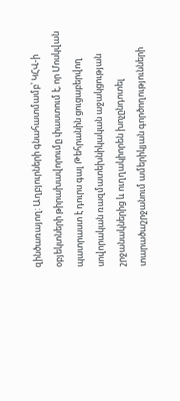զինծառայող: Աղբյուրների գնահատմամբ՝ ԿՀՎ-ի օբյեկտների թիրախավորումը փաստում է, որ Մոսկվան պատրաստ է դուրս գալ Թեհրանին ցուցաբերվող սովորական ռազմատեխնիկական աջակցության շրջանակներից և ուղղակիորեն խոչընդոտել տարածաշրջանում ամերիկյան գործողությունների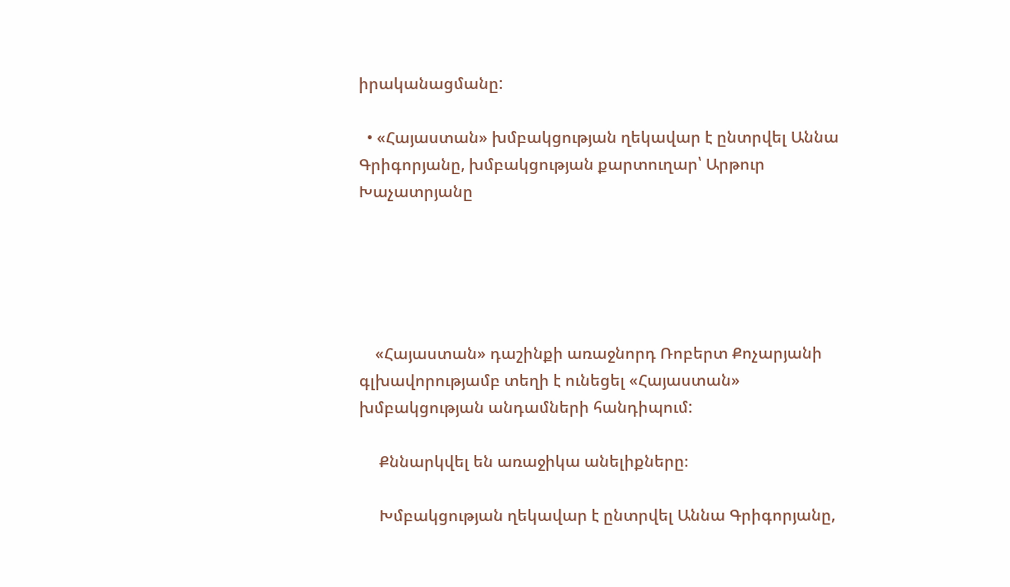իրականացմանը:

  • «Հայաստան» խմբակցության ղեկավար է ընտրվել Աննա Գրիգորյանը, խմբակցության քարտուղար՝ Արթուր Խաչատրյանը





    «Հայաստան» դաշինքի առաջնորդ Ռոբերտ Քոչարյանի գլխավորությամբ տեղի է ունեցել «Հայաստան» խմբակցության անդամների հանդիպում:

     Քննարկվել են առաջիկա անելիքները։

     Խմբակցության ղեկավար է ընտրվել Աննա Գրիգորյանը,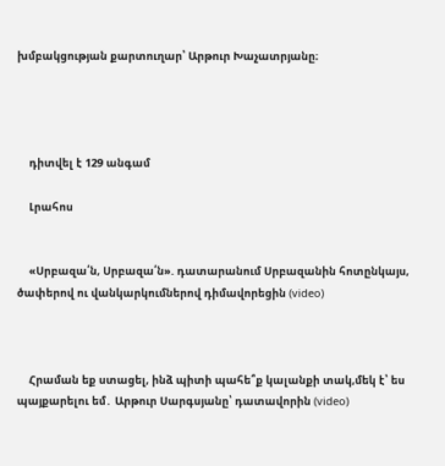խմբակցության քարտուղար՝ Արթուր Խաչատրյանը։




    դիտվել է 129 անգամ

    Լրահոս


    «Սրբազա՛ն, Սրբազա՛ն». դատարանում Սրբազանին հոտընկայս, ծափերով ու վանկարկումներով դիմավորեցին (video)



    Հրաման եք ստացել, ինձ պիտի պահե՞ք կալանքի տակ,մեկ է՝ ես պայքարելու եմ․ Արթուր Սարգսյանը՝ դատավորին (video)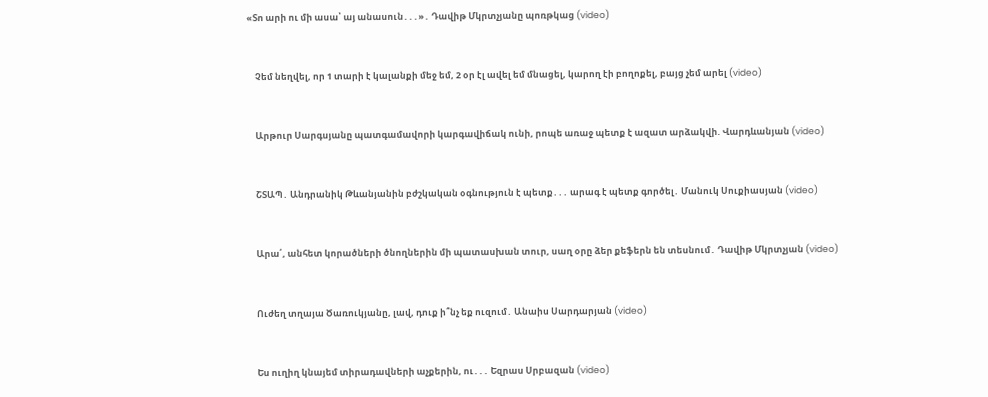«Տո արի ու մի ասա՝ այ անասուն․․․»․ Դավիթ Մկրտչյանը պոռթկաց (video)



    Չեմ նեղվել, որ 1 տարի է կալանքի մեջ եմ, 2 օր էլ ավել եմ մնացել, կարող էի բողոքել, բայց չեմ արել (video)



    Արթուր Սարգսյանը պատգամավորի կարգավիճակ ունի, րոպե առաջ պետք է ազատ արձակվի. Վարդևանյան (video)



    ՇՏԱՊ․ Անդրանիկ Թևանյանին բժշկական օգնություն է պետք․․․ արագ է պետք գործել․ Մանուկ Սուքիասյան (video)



    Արա՛, անհետ կորածների ծնողներին մի պատասխան տուր, սաղ օրը ձեր քեֆերն են տեսնում․ Դավիթ Մկրտչյան (video)



    Ուժեղ տղայա Ծառուկյանը, լավ, դուք ի՞նչ եք ուզում․ Անաիս Սարդարյան (video)



    Ես ուղիղ կնայեմ տիրադավների աչքերին, ու․․․ Եզրաս Սրբազան (video)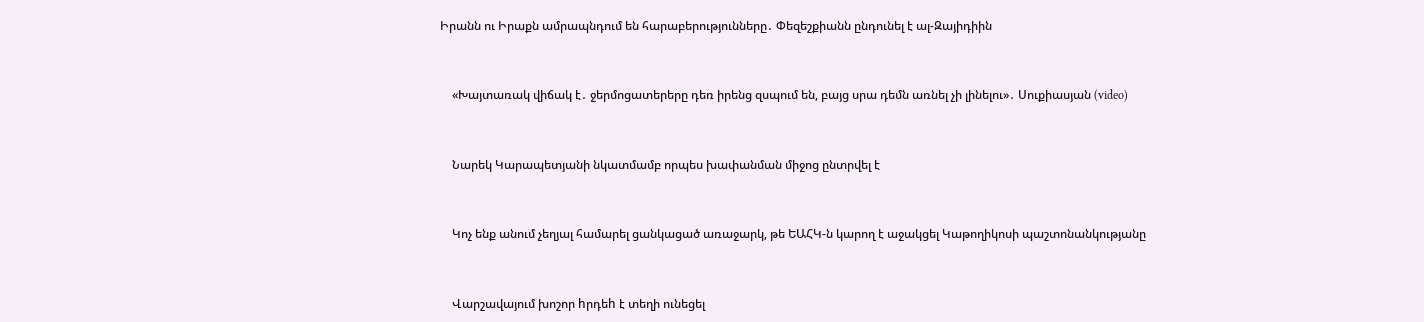Իրանն ու Իրաքն ամրապնդում են հարաբերությունները․ Փեզեշքիանն ընդունել է ալ-Զայիդիին



    «Խայտառակ վիճակ է․ ջերմոցատերերը դեռ իրենց զսպում են, բայց սրա դեմն առնել չի լինելու»․ Սուքիասյան (video)



    Նարեկ Կարապետյանի նկատմամբ որպես խափանման միջոց ընտրվել է



    Կոչ ենք անում չեղյալ համարել ցանկացած առաջարկ, թե ԵԱՀԿ-ն կարող է աջակցել Կաթողիկոսի պաշտոնանկությանը



    Վարշավայում խոշոր hրդեh է տեղի ունեցել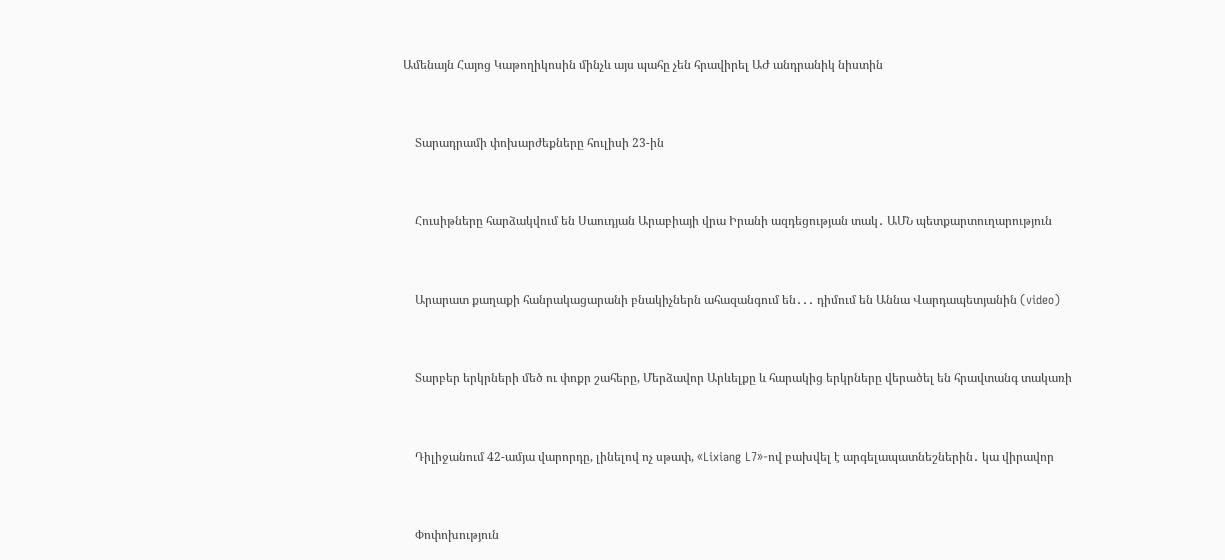Ամենայն Հայոց Կաթողիկոսին մինչև այս պահը չեն հրավիրել ԱԺ անդրանիկ նիստին



    Տարադրամի փոխարժեքները հուլիսի 23-ին



    Հուսիթները հարձակվում են Սաուդյան Արաբիայի վրա Իրանի ազդեցության տակ․ ԱՄՆ պետքարտուղարություն



    Արարատ քաղաքի հանրակացարանի բնակիչներն ահազանգում են․․․ դիմում են Աննա Վարդապետյանին (video)



    Տարբեր երկրների մեծ ու փոքր շահերը, Մերձավոր Արևելքը և հարակից երկրները վերածել են հրավտանգ տակառի



    Դիլիջանում 42-ամյա վարորդը, լինելով ոչ սթափ, «Lixiang L7»-ով բախվել է արգելապատնեշներին․ կա վիրավոր



    Փոփոխություն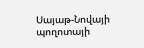Սայաթ-Նովայի պողոտայի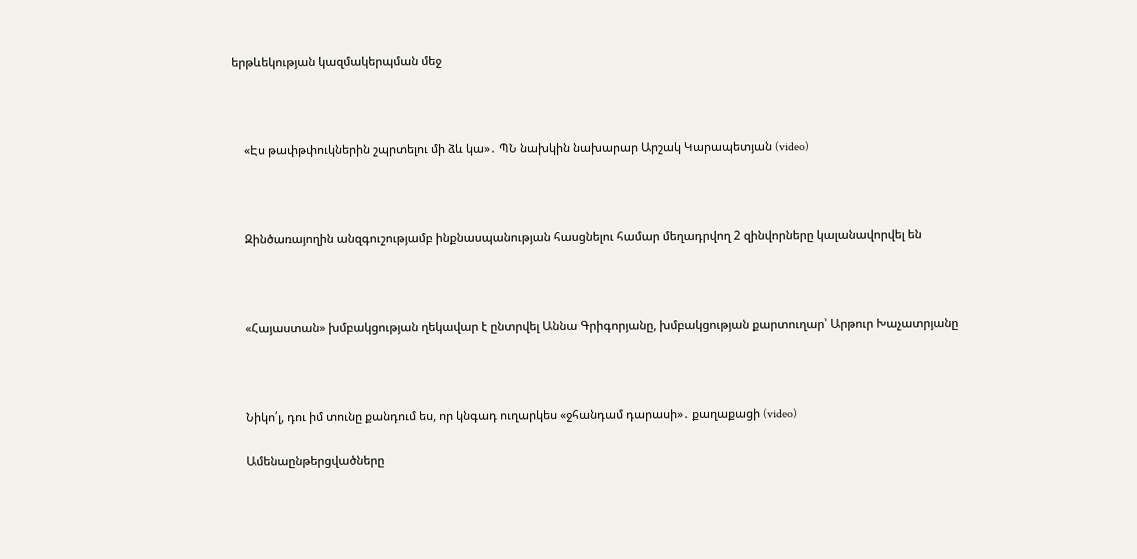երթևեկության կազմակերպման մեջ



    «Էս թափթփուկներին շպրտելու մի ձև կա»․ ՊՆ նախկին նախարար Արշակ Կարապետյան (video)



    Զինծառայողին անզգուշությամբ ինքնասպանության հասցնելու համար մեղադրվող 2 զինվորները կալանավորվել են



    «Հայաստան» խմբակցության ղեկավար է ընտրվել Աննա Գրիգորյանը, խմբակցության քարտուղար՝ Արթուր Խաչատրյանը



    Նիկո՛լ, դու իմ տունը քանդում ես, որ կնգադ ուղարկես «ջհանդամ դարասի»․ քաղաքացի (video)

    Ամենաընթերցվածները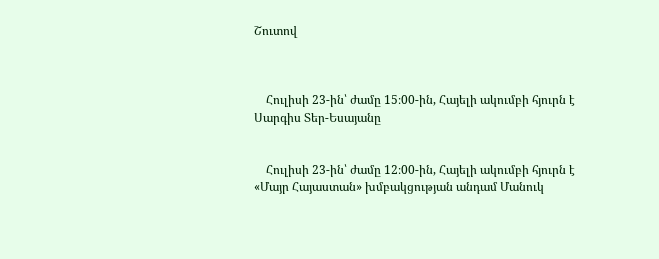Շուտով



    Հուլիսի 23-ին՝ ժամը 15։00-ին, Հայելի ակումբի հյուրն է Սարգիս Տեր-Եսայանը


    Հուլիսի 23-ին՝ ժամը 12։00-ին, Հայելի ակումբի հյուրն է «Մայր Հայաստան» խմբակցության անդամ Մանուկ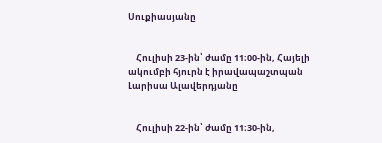Սուքիասյանը


    Հուլիսի 23-ին՝ ժամը 11։00-ին, Հայելի ակումբի հյուրն է իրավապաշտպան Լարիսա Ալավերդյանը


    Հուլիսի 22-ին՝ ժամը 11։30-ին,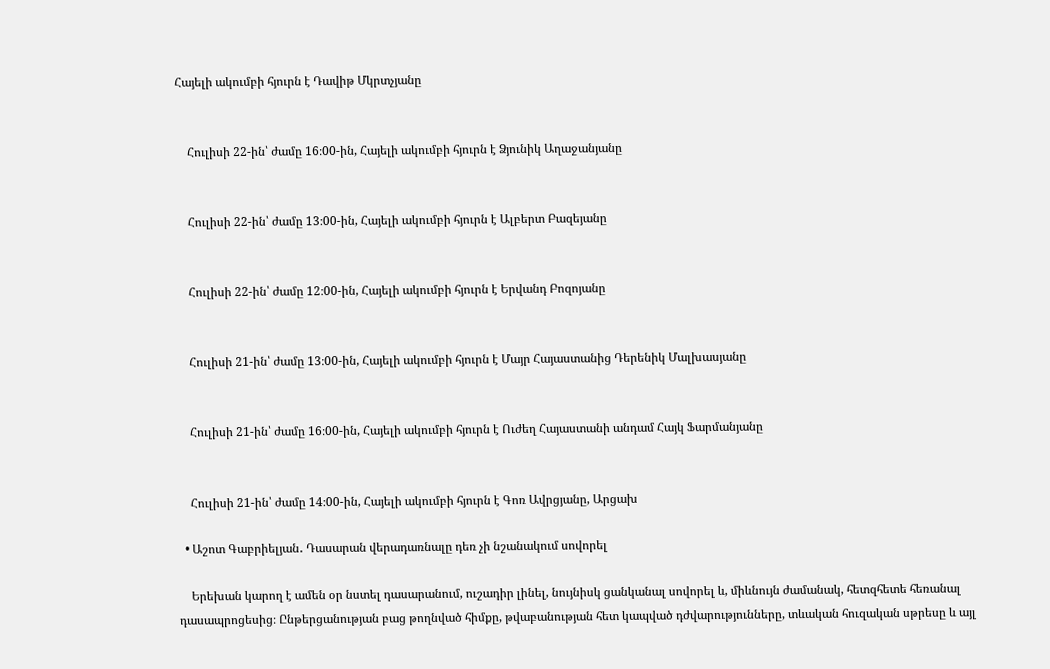Հայելի ակումբի հյուրն է Դավիթ Մկրտչյանը


    Հուլիսի 22-ին՝ ժամը 16։00-ին, Հայելի ակումբի հյուրն է Ձյունիկ Աղաջանյանը


    Հուլիսի 22-ին՝ ժամը 13։00-ին, Հայելի ակումբի հյուրն է Ալբերտ Բազեյանը


    Հուլիսի 22-ին՝ ժամը 12։00-ին, Հայելի ակումբի հյուրն է Երվանդ Բոզոյանը


    Հուլիսի 21-ին՝ ժամը 13։00-ին, Հայելի ակումբի հյուրն է Մայր Հայաստանից Դերենիկ Մալխասյանը


    Հուլիսի 21-ին՝ ժամը 16։00-ին, Հայելի ակումբի հյուրն է Ուժեղ Հայաստանի անդամ Հայկ Ֆարմանյանը


    Հուլիսի 21-ին՝ ժամը 14։00-ին, Հայելի ակումբի հյուրն է Գոռ Ավրցյանը, Արցախ

  • Աշոտ Գաբրիելյան․ Դասարան վերադառնալը դեռ չի նշանակում սովորել

    Երեխան կարող է ամեն օր նստել դասարանում, ուշադիր լինել, նույնիսկ ցանկանալ սովորել և, միևնույն ժամանակ, հետզհետե հեռանալ դասապրոցեսից։ Ընթերցանության բաց թողնված հիմքը, թվաբանության հետ կապված դժվարությունները, տևական հուզական սթրեսը և այլ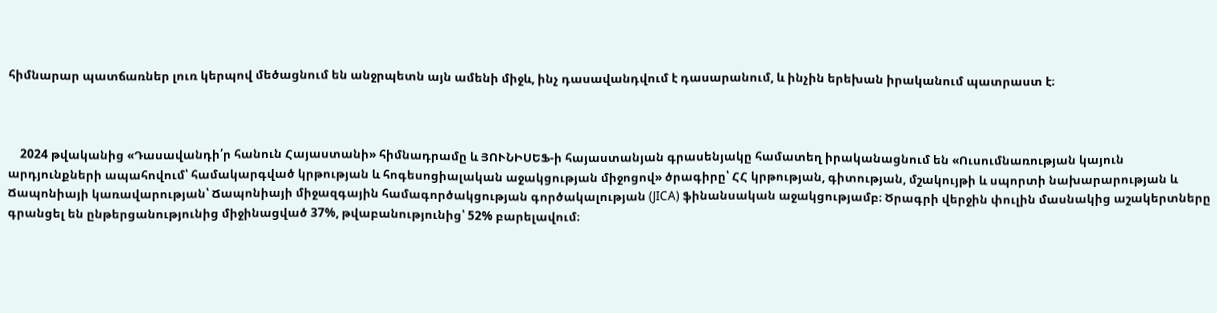հիմնարար պատճառներ լուռ կերպով մեծացնում են անջրպետն այն ամենի միջև, ինչ դասավանդվում է դասարանում, և ինչին երեխան իրականում պատրաստ է։



    2024 թվականից «Դասավանդի՛ր հանուն Հայաստանի» հիմնադրամը և ՅՈՒՆԻՍԵՖ-ի հայաստանյան գրասենյակը համատեղ իրականացնում են «Ուսումնառության կայուն արդյունքների ապահովում՝ համակարգված կրթության և հոգեսոցիալական աջակցության միջոցով» ծրագիրը՝ ՀՀ կրթության, գիտության, մշակույթի և սպորտի նախարարության և Ճապոնիայի կառավարության՝ Ճապոնիայի միջազգային համագործակցության գործակալության (JICA) ֆինանսական աջակցությամբ։ Ծրագրի վերջին փուլին մասնակից աշակերտները գրանցել են ընթերցանությունից միջինացված 37%, թվաբանությունից՝ 52% բարելավում։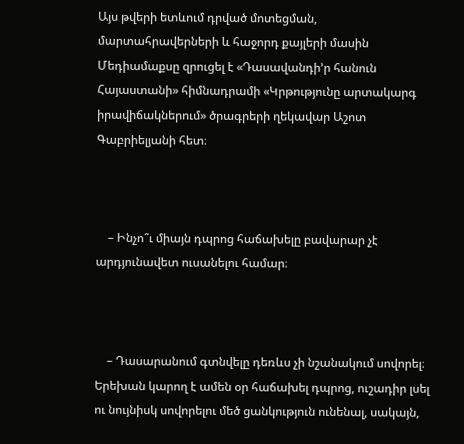Այս թվերի ետևում դրված մոտեցման, մարտահրավերների և հաջորդ քայլերի մասին Մեդիամաքսը զրուցել է «Դասավանդի’ր հանուն Հայաստանի» հիմնադրամի «Կրթությունը արտակարգ իրավիճակներում» ծրագրերի ղեկավար Աշոտ Գաբրիելյանի հետ։



    – Ինչո՞ւ միայն դպրոց հաճախելը բավարար չէ արդյունավետ ուսանելու համար։



    – Դասարանում գտնվելը դեռևս չի նշանակում սովորել։ Երեխան կարող է ամեն օր հաճախել դպրոց, ուշադիր լսել ու նույնիսկ սովորելու մեծ ցանկություն ունենալ, սակայն,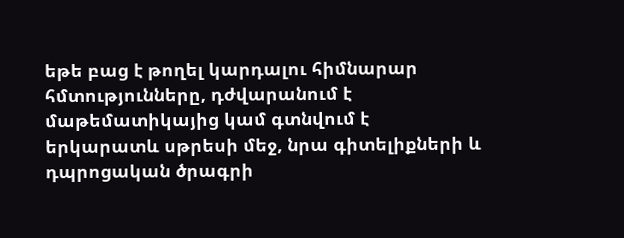եթե բաց է թողել կարդալու հիմնարար հմտությունները, դժվարանում է մաթեմատիկայից կամ գտնվում է երկարատև սթրեսի մեջ, նրա գիտելիքների և դպրոցական ծրագրի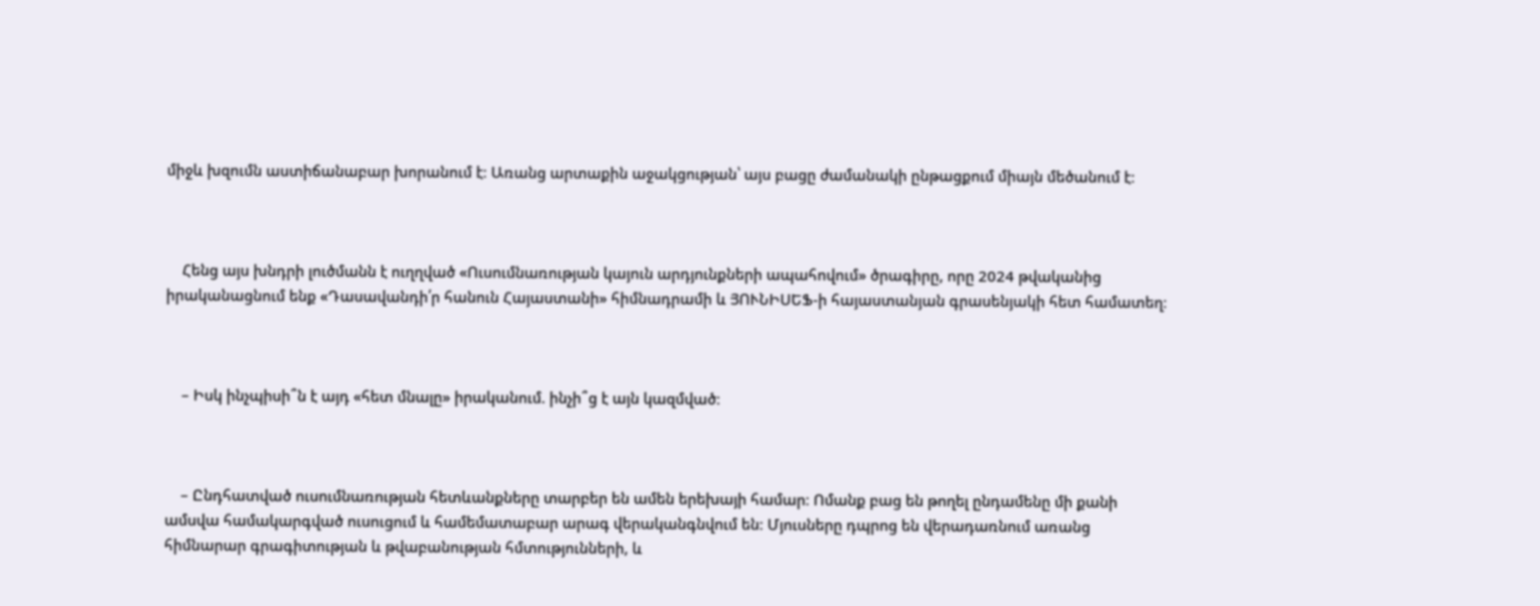միջև խզումն աստիճանաբար խորանում է։ Առանց արտաքին աջակցության՝ այս բացը ժամանակի ընթացքում միայն մեծանում է։



    Հենց այս խնդրի լուծմանն է ուղղված «Ուսումնառության կայուն արդյունքների ապահովում» ծրագիրը, որը 2024 թվականից իրականացնում ենք «Դասավանդի՛ր հանուն Հայաստանի» հիմնադրամի և ՅՈՒՆԻՍԵՖ-ի հայաստանյան գրասենյակի հետ համատեղ։



    – Իսկ ինչպիսի՞ն է այդ «հետ մնալը» իրականում. ինչի՞ց է այն կազմված։



    – Ընդհատված ուսումնառության հետևանքները տարբեր են ամեն երեխայի համար։ Ոմանք բաց են թողել ընդամենը մի քանի ամսվա համակարգված ուսուցում և համեմատաբար արագ վերականգնվում են։ Մյուսները դպրոց են վերադառնում առանց հիմնարար գրագիտության և թվաբանության հմտությունների, և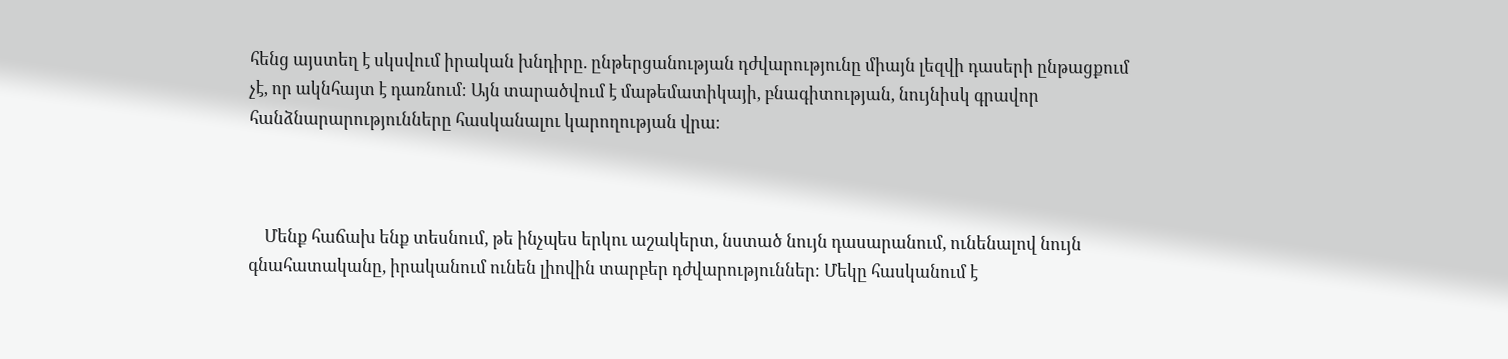հենց այստեղ է սկսվում իրական խնդիրը. ընթերցանության դժվարությունը միայն լեզվի դասերի ընթացքում չէ, որ ակնհայտ է դառնում։ Այն տարածվում է մաթեմատիկայի, բնագիտության, նույնիսկ գրավոր հանձնարարությունները հասկանալու կարողության վրա։



    Մենք հաճախ ենք տեսնում, թե ինչպես երկու աշակերտ, նստած նույն դասարանում, ունենալով նույն գնահատականը, իրականում ունեն լիովին տարբեր դժվարություններ։ Մեկը հասկանում է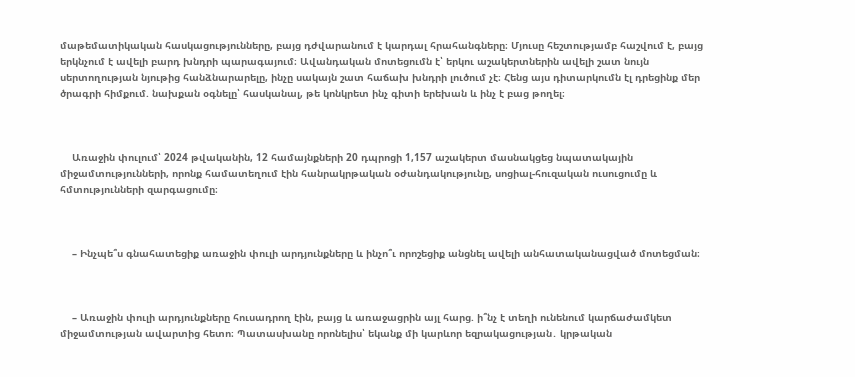մաթեմատիկական հասկացությունները, բայց դժվարանում է կարդալ հրահանգները։ Մյուսը հեշտությամբ հաշվում է, բայց երկնչում է ավելի բարդ խնդրի պարագայում։ Ավանդական մոտեցումն է՝ երկու աշակերտներին ավելի շատ նույն սերտողության նյութից հանձնարարելը, ինչը սակայն շատ հաճախ խնդրի լուծում չէ։ Հենց այս դիտարկումն էլ դրեցինք մեր ծրագրի հիմքում. նախքան օգնելը՝ հասկանալ, թե կոնկրետ ինչ գիտի երեխան և ինչ է բաց թողել։



    Առաջին փուլում՝ 2024 թվականին, 12 համայնքների 20 դպրոցի 1,157 աշակերտ մասնակցեց նպատակային միջամտությունների, որոնք համատեղում էին հանրակրթական օժանդակությունը, սոցիալ-հուզական ուսուցումը և հմտությունների զարգացումը։



    – Ինչպե՞ս գնահատեցիք առաջին փուլի արդյունքները և ինչո՞ւ որոշեցիք անցնել ավելի անհատականացված մոտեցման։



    – Առաջին փուլի արդյունքները հուսադրող էին, բայց և առաջացրին այլ հարց. ի՞նչ է տեղի ունենում կարճաժամկետ միջամտության ավարտից հետո։ Պատասխանը որոնելիս՝ եկանք մի կարևոր եզրակացության․ կրթական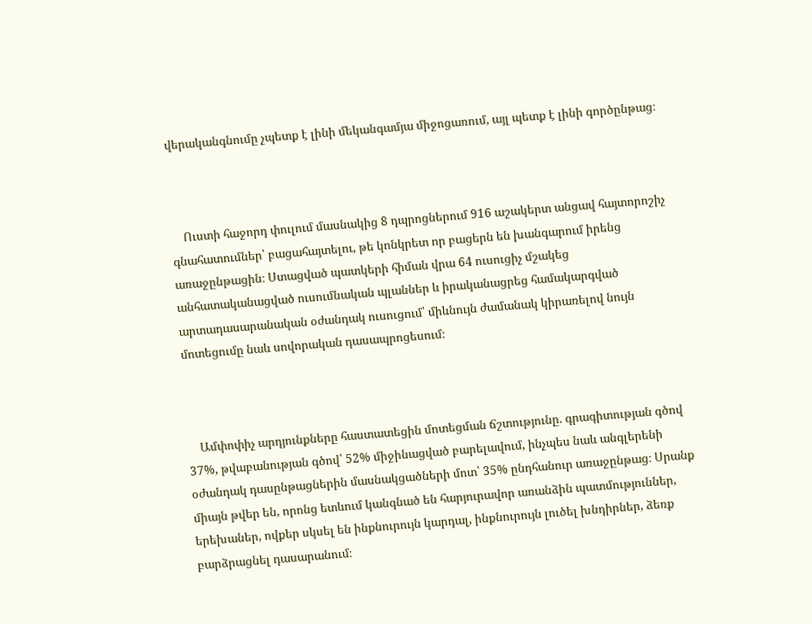վերականգնումը չպետք է լինի մեկանգամյա միջոցառում, այլ պետք է լինի գործընթաց։



    Ուստի հաջորդ փուլում մասնակից 8 դպրոցներում 916 աշակերտ անցավ հայտորոշիչ գնահատումներ՝ բացահայտելու, թե կոնկրետ որ բացերն են խանգարում իրենց առաջընթացին։ Ստացված պատկերի հիման վրա 64 ուսուցիչ մշակեց անհատականացված ուսումնական պլաններ և իրականացրեց համակարգված արտադասարանական օժանդակ ուսուցում՝ միևնույն ժամանակ կիրառելով նույն մոտեցումը նաև սովորական դասապրոցեսում։



    Ամփոփիչ արդյունքները հաստատեցին մոտեցման ճշտությունը. գրագիտության գծով 37%, թվաբանության գծով՝ 52% միջինացված բարելավում, ինչպես նաև անգլերենի օժանդակ դասընթացներին մասնակցածների մոտ՝ 35% ընդհանուր առաջընթաց։ Սրանք միայն թվեր են, որոնց ետևում կանգնած են հարյուրավոր առանձին պատմություններ, երեխաներ, ովքեր սկսել են ինքնուրույն կարդալ, ինքնուրույն լուծել խնդիրներ, ձեռք բարձրացնել դասարանում։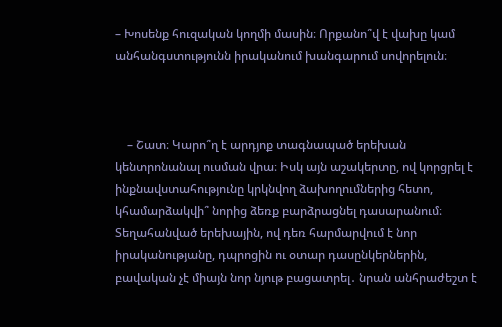– Խոսենք հուզական կողմի մասին։ Որքանո՞վ է վախը կամ անհանգստությունն իրականում խանգարում սովորելուն։



    – Շատ։ Կարո՞ղ է արդյոք տագնապած երեխան կենտրոնանալ ուսման վրա։ Իսկ այն աշակերտը, ով կորցրել է ինքնավստահությունը կրկնվող ձախողումներից հետո, կհամարձակվի՞ նորից ձեռք բարձրացնել դասարանում։ Տեղահանված երեխային, ով դեռ հարմարվում է նոր իրականությանը, դպրոցին ու օտար դասընկերներին, բավական չէ միայն նոր նյութ բացատրել․ նրան անհրաժեշտ է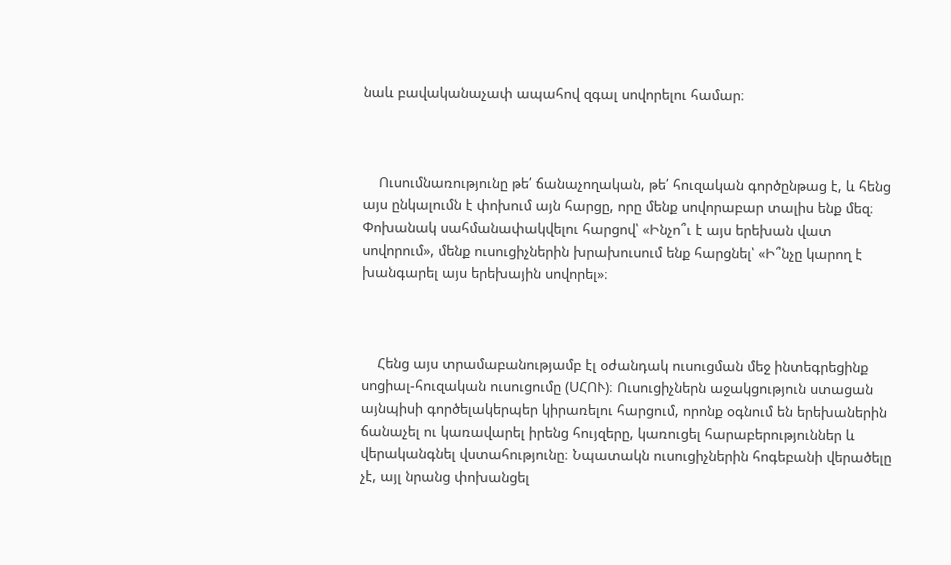նաև բավականաչափ ապահով զգալ սովորելու համար։



    Ուսումնառությունը թե՛ ճանաչողական, թե՛ հուզական գործընթաց է, և հենց այս ընկալումն է փոխում այն հարցը, որը մենք սովորաբար տալիս ենք մեզ։ Փոխանակ սահմանափակվելու հարցով՝ «Ինչո՞ւ է այս երեխան վատ սովորում», մենք ուսուցիչներին խրախուսում ենք հարցնել՝ «Ի՞նչը կարող է խանգարել այս երեխային սովորել»։



    Հենց այս տրամաբանությամբ էլ օժանդակ ուսուցման մեջ ինտեգրեցինք սոցիալ-հուզական ուսուցումը (ՍՀՈՒ)։ Ուսուցիչներն աջակցություն ստացան այնպիսի գործելակերպեր կիրառելու հարցում, որոնք օգնում են երեխաներին ճանաչել ու կառավարել իրենց հույզերը, կառուցել հարաբերություններ և վերականգնել վստահությունը։ Նպատակն ուսուցիչներին հոգեբանի վերածելը չէ, այլ նրանց փոխանցել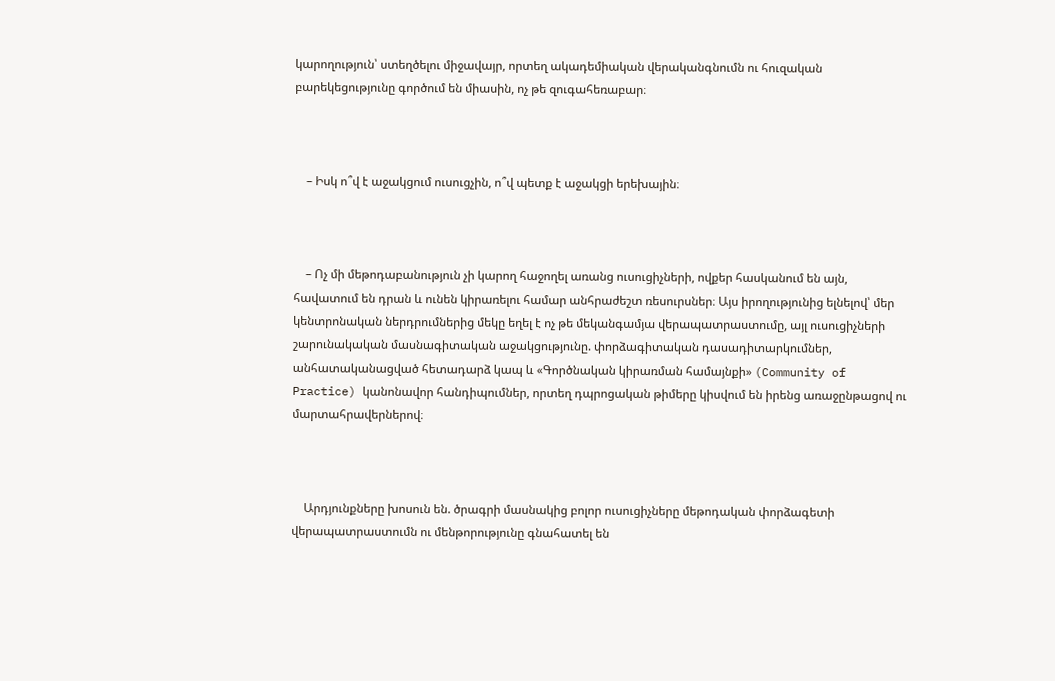կարողություն՝ ստեղծելու միջավայր, որտեղ ակադեմիական վերականգնումն ու հուզական բարեկեցությունը գործում են միասին, ոչ թե զուգահեռաբար։



    – Իսկ ո՞վ է աջակցում ուսուցչին, ո՞վ պետք է աջակցի երեխային։



    – Ոչ մի մեթոդաբանություն չի կարող հաջողել առանց ուսուցիչների, ովքեր հասկանում են այն, հավատում են դրան և ունեն կիրառելու համար անհրաժեշտ ռեսուրսներ։ Այս իրողությունից ելնելով՝ մեր կենտրոնական ներդրումներից մեկը եղել է ոչ թե մեկանգամյա վերապատրաստումը, այլ ուսուցիչների շարունակական մասնագիտական աջակցությունը. փորձագիտական դասադիտարկումներ, անհատականացված հետադարձ կապ և «Գործնական կիրառման համայնքի» (Community of Practice) կանոնավոր հանդիպումներ, որտեղ դպրոցական թիմերը կիսվում են իրենց առաջընթացով ու մարտահրավերներով։



    Արդյունքները խոսուն են. ծրագրի մասնակից բոլոր ուսուցիչները մեթոդական փորձագետի վերապատրաստումն ու մենթորությունը գնահատել են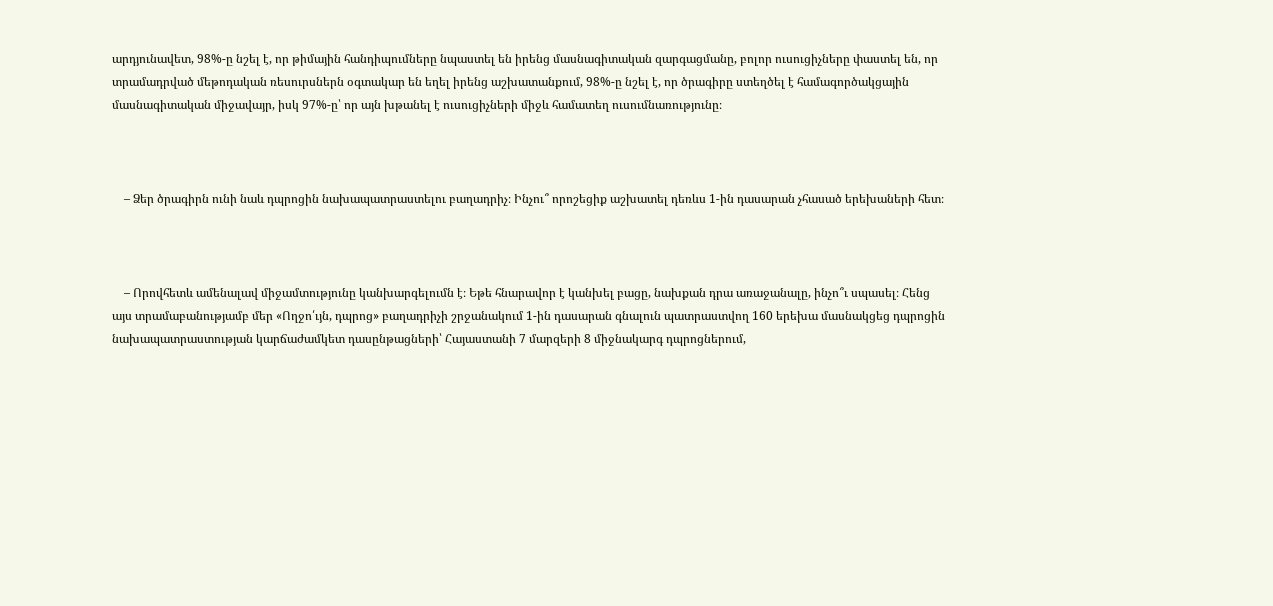արդյունավետ, 98%-ը նշել է, որ թիմային հանդիպումները նպաստել են իրենց մասնագիտական զարգացմանը, բոլոր ուսուցիչները փաստել են, որ տրամադրված մեթոդական ռեսուրսներն օգտակար են եղել իրենց աշխատանքում, 98%-ը նշել է, որ ծրագիրը ստեղծել է համագործակցային մասնագիտական միջավայր, իսկ 97%-ը՝ որ այն խթանել է ուսուցիչների միջև համատեղ ուսումնառությունը։



    – Ձեր ծրագիրն ունի նաև դպրոցին նախապատրաստելու բաղադրիչ։ Ինչու՞ որոշեցիք աշխատել դեռևս 1-ին դասարան չհասած երեխաների հետ։



    – Որովհետև ամենալավ միջամտությունը կանխարգելումն է։ Եթե հնարավոր է կանխել բացը, նախքան դրա առաջանալը, ինչո՞ւ սպասել։ Հենց այս տրամաբանությամբ մեր «Ողջո՛ւյն, դպրոց» բաղադրիչի շրջանակում 1-ին դասարան գնալուն պատրաստվող 160 երեխա մասնակցեց դպրոցին նախապատրաստության կարճաժամկետ դասընթացների՝ Հայաստանի 7 մարզերի 8 միջնակարգ դպրոցներում,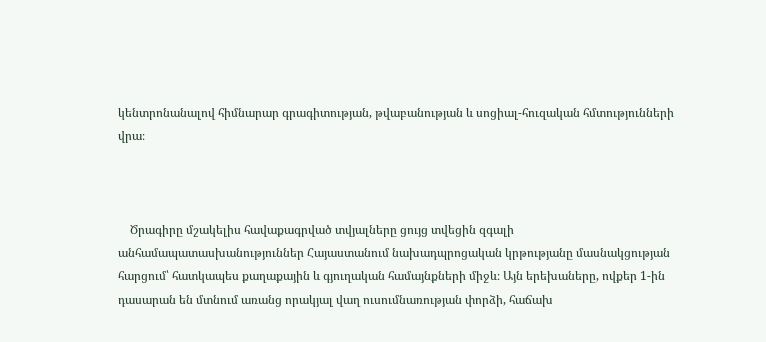կենտրոնանալով հիմնարար գրագիտության, թվաբանության և սոցիալ-հուզական հմտությունների վրա։



    Ծրագիրը մշակելիս հավաքագրված տվյալները ցույց տվեցին զգալի անհամապատասխանություններ Հայաստանում նախադպրոցական կրթությանը մասնակցության հարցում՝ հատկապես քաղաքային և գյուղական համայնքների միջև։ Այն երեխաները, ովքեր 1-ին դասարան են մտնում առանց որակյալ վաղ ուսումնառության փորձի, հաճախ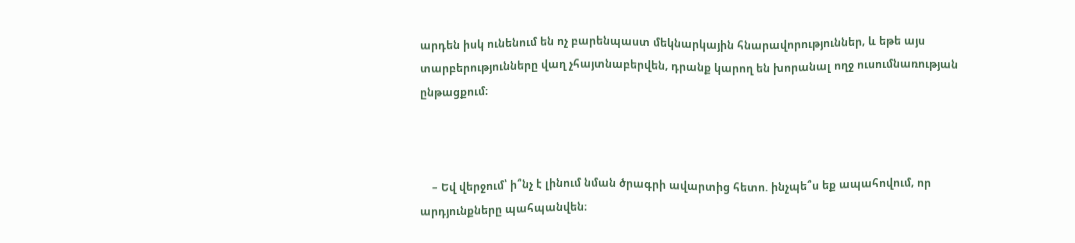արդեն իսկ ունենում են ոչ բարենպաստ մեկնարկային հնարավորություններ, և եթե այս տարբերությունները վաղ չհայտնաբերվեն, դրանք կարող են խորանալ ողջ ուսումնառության ընթացքում։



    – Եվ վերջում՝ ի՞նչ է լինում նման ծրագրի ավարտից հետո. ինչպե՞ս եք ապահովում, որ արդյունքները պահպանվեն։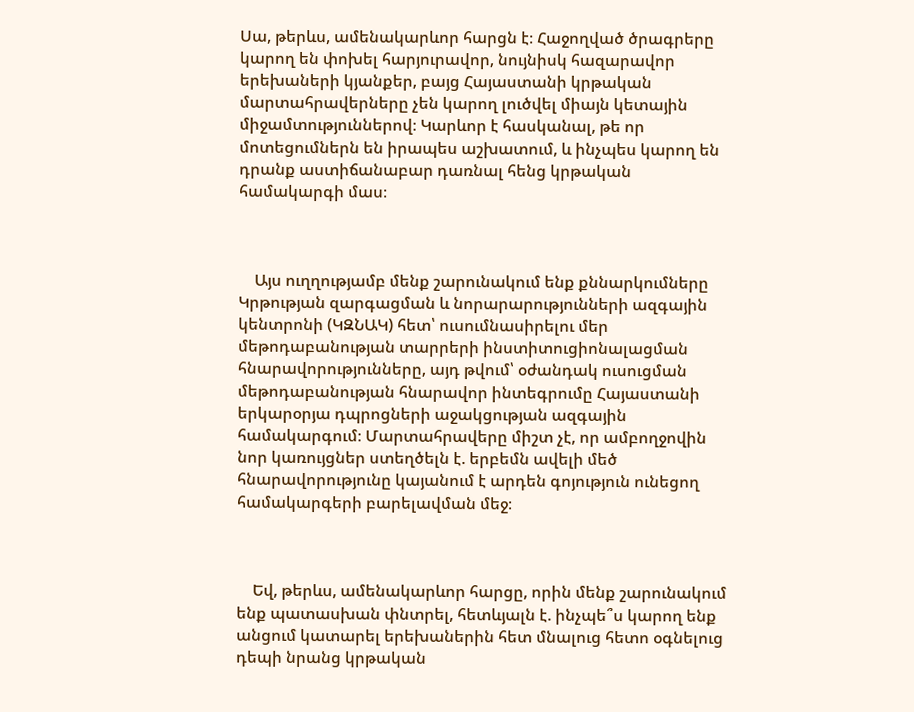Սա, թերևս, ամենակարևոր հարցն է։ Հաջողված ծրագրերը կարող են փոխել հարյուրավոր, նույնիսկ հազարավոր երեխաների կյանքեր, բայց Հայաստանի կրթական մարտահրավերները չեն կարող լուծվել միայն կետային միջամտություններով։ Կարևոր է հասկանալ, թե որ մոտեցումներն են իրապես աշխատում, և ինչպես կարող են դրանք աստիճանաբար դառնալ հենց կրթական համակարգի մաս։



    Այս ուղղությամբ մենք շարունակում ենք քննարկումները Կրթության զարգացման և նորարարությունների ազգային կենտրոնի (ԿԶՆԱԿ) հետ՝ ուսումնասիրելու մեր մեթոդաբանության տարրերի ինստիտուցիոնալացման հնարավորությունները, այդ թվում՝ օժանդակ ուսուցման մեթոդաբանության հնարավոր ինտեգրումը Հայաստանի երկարօրյա դպրոցների աջակցության ազգային համակարգում։ Մարտահրավերը միշտ չէ, որ ամբողջովին նոր կառույցներ ստեղծելն է. երբեմն ավելի մեծ հնարավորությունը կայանում է արդեն գոյություն ունեցող համակարգերի բարելավման մեջ։



    Եվ, թերևս, ամենակարևոր հարցը, որին մենք շարունակում ենք պատասխան փնտրել, հետևյալն է. ինչպե՞ս կարող ենք անցում կատարել երեխաներին հետ մնալուց հետո օգնելուց դեպի նրանց կրթական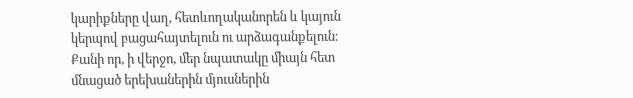կարիքները վաղ, հետևողականորեն և կայուն կերպով բացահայտելուն ու արձագանքելուն։ Քանի որ, ի վերջո, մեր նպատակը միայն հետ մնացած երեխաներին մյուսներին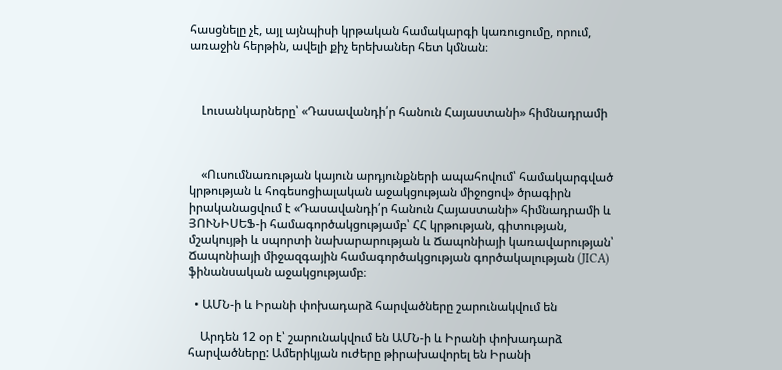հասցնելը չէ, այլ այնպիսի կրթական համակարգի կառուցումը, որում, առաջին հերթին, ավելի քիչ երեխաներ հետ կմնան։



    Լուսանկարները՝ «Դասավանդի՛ր հանուն Հայաստանի» հիմնադրամի



    «Ուսումնառության կայուն արդյունքների ապահովում՝ համակարգված կրթության և հոգեսոցիալական աջակցության միջոցով» ծրագիրն իրականացվում է «Դասավանդի՛ր հանուն Հայաստանի» հիմնադրամի և ՅՈՒՆԻՍԵՖ-ի համագործակցությամբ՝ ՀՀ կրթության, գիտության, մշակույթի և սպորտի նախարարության և Ճապոնիայի կառավարության՝ Ճապոնիայի միջազգային համագործակցության գործակալության (JICA) ֆինանսական աջակցությամբ։

  • ԱՄՆ-ի և Իրանի փոխադարձ հարվածները շարունակվում են

    Արդեն 12 օր է՝ շարունակվում են ԱՄՆ-ի և Իրանի փոխադարձ հարվածները: Ամերիկյան ուժերը թիրախավորել են Իրանի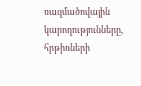ռազմածովային կարողությունները, հրթիռների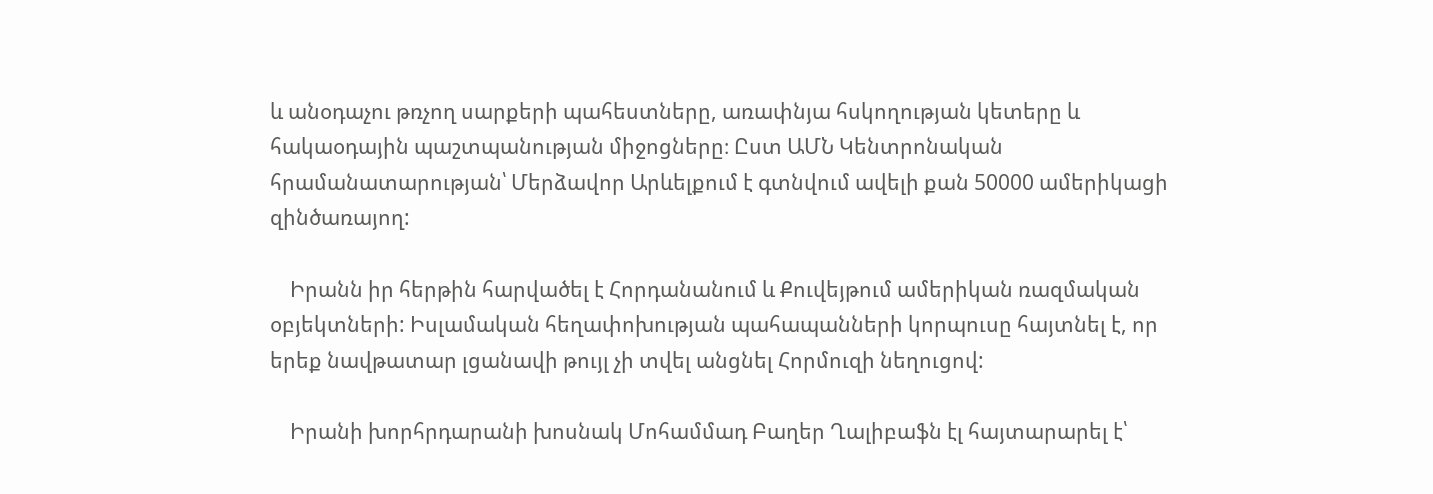և անօդաչու թռչող սարքերի պահեստները, առափնյա հսկողության կետերը և հակաօդային պաշտպանության միջոցները։ Ըստ ԱՄՆ Կենտրոնական հրամանատարության՝ Մերձավոր Արևելքում է գտնվում ավելի քան 50000 ամերիկացի զինծառայող:

    Իրանն իր հերթին հարվածել է Հորդանանում և Քուվեյթում ամերիկան ռազմական օբյեկտների: Իսլամական հեղափոխության պահապանների կորպուսը հայտնել է, որ երեք նավթատար լցանավի թույլ չի տվել անցնել Հորմուզի նեղուցով:

    Իրանի խորհրդարանի խոսնակ Մոհամմադ Բաղեր Ղալիբաֆն էլ հայտարարել է՝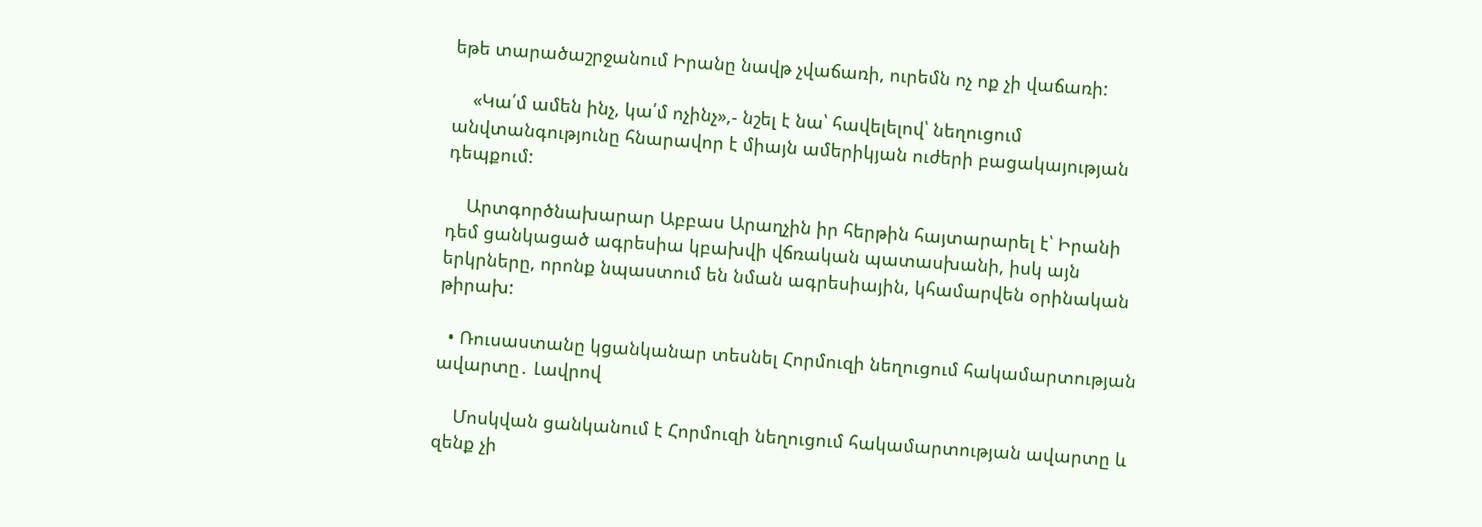եթե տարածաշրջանում Իրանը նավթ չվաճառի, ուրեմն ոչ ոք չի վաճառի:

    «Կա՛մ ամեն ինչ, կա՛մ ոչինչ»,- նշել է նա՝ հավելելով՝ նեղուցում անվտանգությունը հնարավոր է միայն ամերիկյան ուժերի բացակայության դեպքում:

    Արտգործնախարար Աբբաս Արաղչին իր հերթին հայտարարել է՝ Իրանի դեմ ցանկացած ագրեսիա կբախվի վճռական պատասխանի, իսկ այն երկրները, որոնք նպաստում են նման ագրեսիային, կհամարվեն օրինական թիրախ:

  • Ռուսաստանը կցանկանար տեսնել Հորմուզի նեղուցում հակամարտության ավարտը․ Լավրով

    Մոսկվան ցանկանում է Հորմուզի նեղուցում հակամարտության ավարտը և զենք չի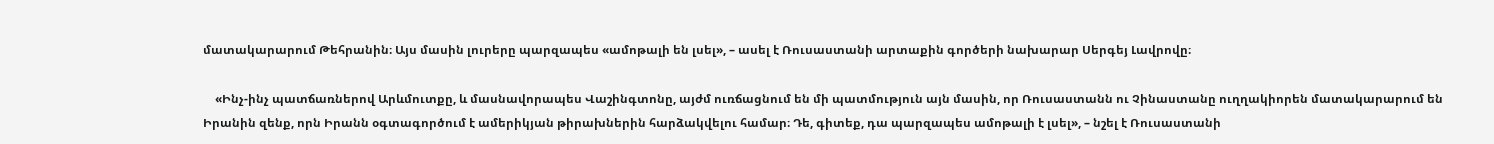մատակարարում Թեհրանին։ Այս մասին լուրերը պարզապես «ամոթալի են լսել», – ասել է Ռուսաստանի արտաքին գործերի նախարար Սերգեյ Լավրովը։

    «Ինչ-ինչ պատճառներով Արևմուտքը, և մասնավորապես Վաշինգտոնը, այժմ ուռճացնում են մի պատմություն այն մասին, որ Ռուսաստանն ու Չինաստանը ուղղակիորեն մատակարարում են Իրանին զենք, որն Իրանն օգտագործում է ամերիկյան թիրախներին հարձակվելու համար։ Դե, գիտեք, դա պարզապես ամոթալի է լսել», – նշել է Ռուսաստանի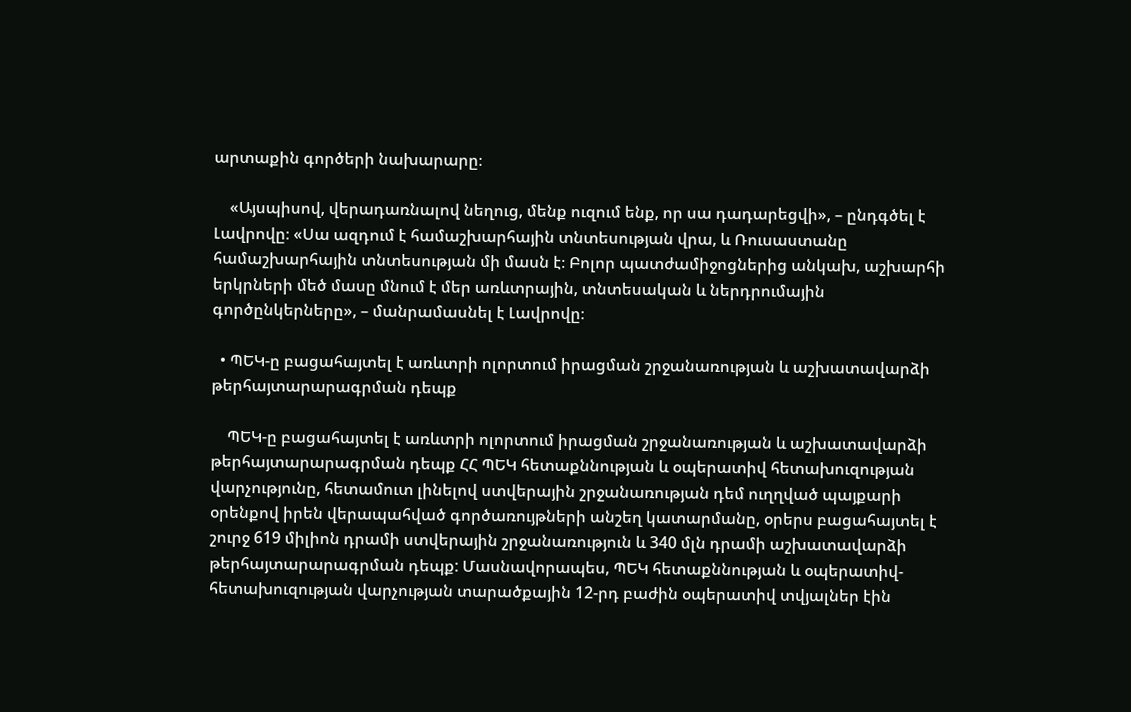արտաքին գործերի նախարարը։

    «Այսպիսով, վերադառնալով նեղուց, մենք ուզում ենք, որ սա դադարեցվի», – ընդգծել է Լավրովը։ «Սա ազդում է համաշխարհային տնտեսության վրա, և Ռուսաստանը համաշխարհային տնտեսության մի մասն է։ Բոլոր պատժամիջոցներից անկախ, աշխարհի երկրների մեծ մասը մնում է մեր առևտրային, տնտեսական և ներդրումային գործընկերները», – մանրամասնել է Լավրովը։

  • ՊԵԿ-ը բացահայտել է առևտրի ոլորտում իրացման շրջանառության և աշխատավարձի թերհայտարարագրման դեպք

    ՊԵԿ-ը բացահայտել է առևտրի ոլորտում իրացման շրջանառության և աշխատավարձի թերհայտարարագրման դեպք ՀՀ ՊԵԿ հետաքննության և օպերատիվ հետախուզության վարչությունը, հետամուտ լինելով ստվերային շրջանառության դեմ ուղղված պայքարի օրենքով իրեն վերապահված գործառույթների անշեղ կատարմանը, օրերս բացահայտել է շուրջ 619 միլիոն դրամի ստվերային շրջանառություն և 340 մլն դրամի աշխատավարձի թերհայտարարագրման դեպք: Մասնավորապես, ՊԵԿ հետաքննության և օպերատիվ-հետախուզության վարչության տարածքային 12-րդ բաժին օպերատիվ տվյալներ էին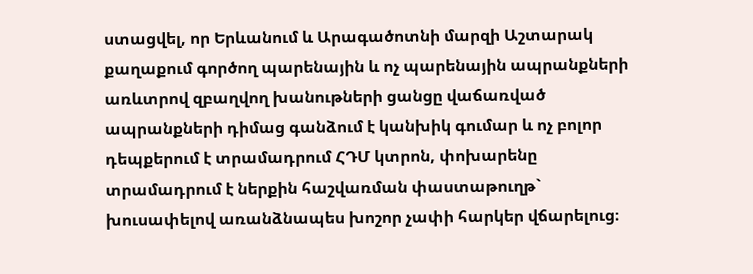ստացվել, որ Երևանում և Արագածոտնի մարզի Աշտարակ քաղաքում գործող պարենային և ոչ պարենային ապրանքների առևտրով զբաղվող խանութների ցանցը վաճառված ապրանքների դիմաց գանձում է կանխիկ գումար և ոչ բոլոր դեպքերում է տրամադրում ՀԴՄ կտրոն, փոխարենը տրամադրում է ներքին հաշվառման փաստաթուղթ` խուսափելով առանձնապես խոշոր չափի հարկեր վճարելուց։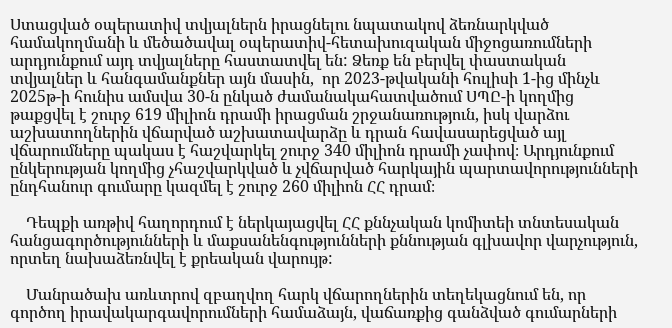Ստացված օպերատիվ տվյալներն իրացնելու նպատակով ձեռնարկված համակողմանի և մեծածավալ օպերատիվ-հետախուզական միջոցառումների արդյունքում այդ տվյալները հաստատվել են: Ձեռք են բերվել փաստական տվյալներ և հանգամանքներ այն մասին,  որ 2023-թվականի հուլիսի 1-ից մինչև 2025թ-ի հունիս ամսվա 30-ն ընկած ժամանակահատվածում ՍՊԸ-ի կողմից թաքցվել է շուրջ 619 միլիոն դրամի իրացման շրջանառություն, իսկ վարձու աշխատողներին վճարված աշխատավարձը և դրան հավասարեցված այլ վճարումները պակաս է հաշվարկել շուրջ 340 միլիոն դրամի չափով։ Արդյունքում ընկերության կողմից չհաշվարկված և չվճարված հարկային պարտավորությունների ընդհանուր գումարը կազմել է շուրջ 260 միլիոն ՀՀ դրամ։

    Դեպքի առթիվ հաղորդում է ներկայացվել ՀՀ քննչական կոմիտեի տնտեսական հանցագործությունների և մաքսանենգությունների քննության գլխավոր վարչություն, որտեղ նախաձեռնվել է քրեական վարույթ:

    Մանրածախ առևտրով զբաղվող հարկ վճարողներին տեղեկացնում են, որ գործող իրավակարգավորումների համաձայն, վաճառքից գանձված գումարների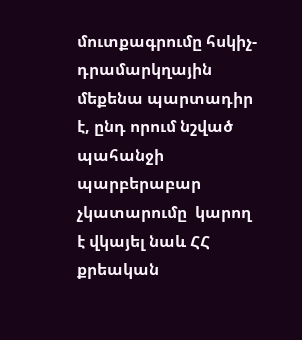մուտքագրումը հսկիչ-դրամարկղային մեքենա պարտադիր է, ընդ որում նշված պահանջի պարբերաբար չկատարումը  կարող է վկայել նաև ՀՀ քրեական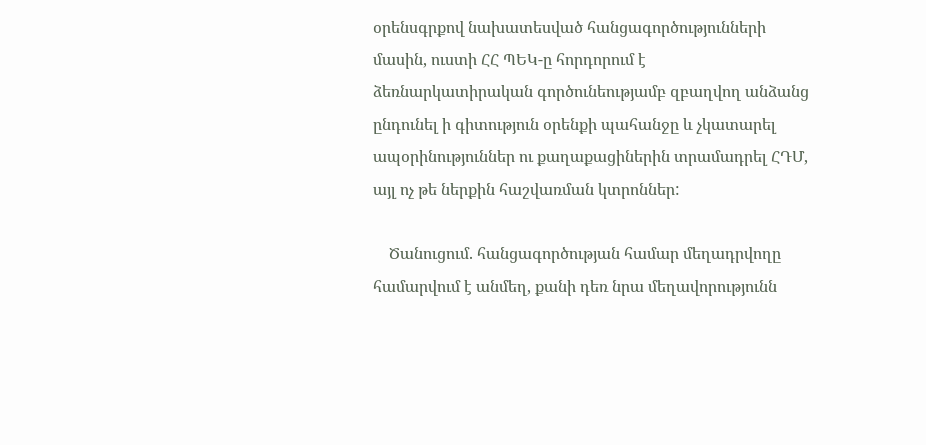օրենսգրքով նախատեսված հանցագործությունների մասին, ուստի ՀՀ ՊԵԿ-ը հորդորում է ձեռնարկատիրական գործունեությամբ զբաղվող անձանց ընդունել ի գիտություն օրենքի պահանջը և չկատարել ապօրինություններ ու քաղաքացիներին տրամադրել ՀԴՄ, այլ ոչ թե ներքին հաշվառման կտրոններ:

    Ծանուցում. հանցագործության համար մեղադրվողը համարվում է անմեղ, քանի դեռ նրա մեղավորությունն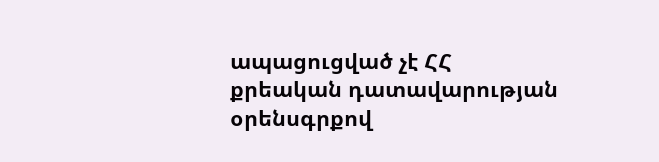ապացուցված չէ ՀՀ քրեական դատավարության օրենսգրքով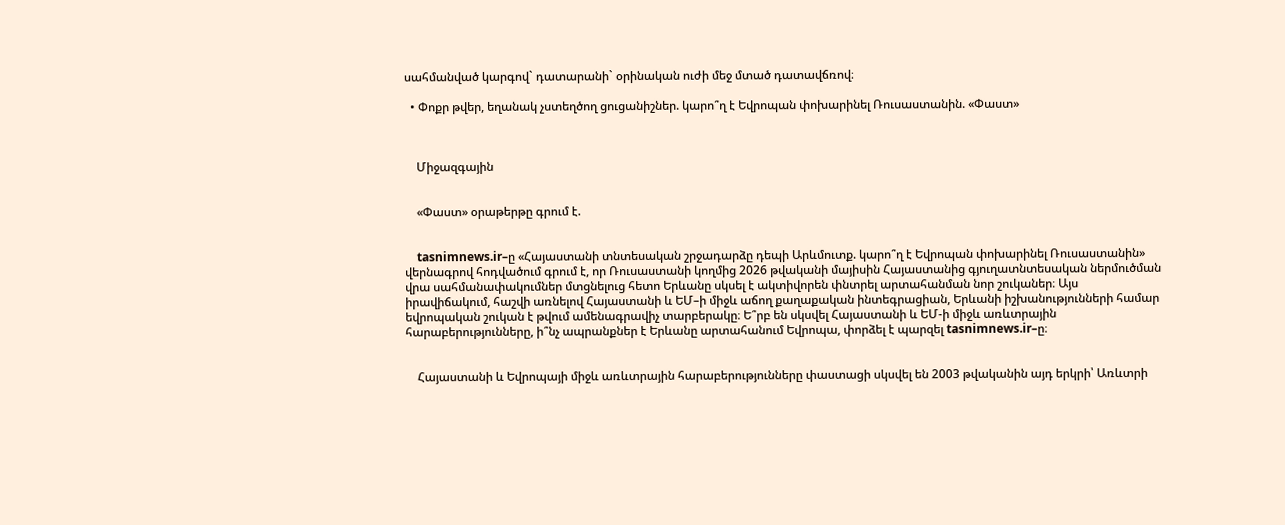սահմանված կարգով` դատարանի` օրինական ուժի մեջ մտած դատավճռով։

  • Փոքր թվեր, եղանակ չստեղծող ցուցանիշներ. կարո՞ղ է Եվրոպան փոխարինել Ռուսաստանին. «Փաստ»



    Միջազգային


    «Փաստ» օրաթերթը գրում է.


    tasnimnews.ir–ը «Հայաստանի տնտեսական շրջադարձը դեպի Արևմուտք. կարո՞ղ է Եվրոպան փոխարինել Ռուսաստանին» վերնագրով հոդվածում գրում է, որ Ռուսաստանի կողմից 2026 թվականի մայիսին Հայաստանից գյուղատնտեսական ներմուծման վրա սահմանափակումներ մտցնելուց հետո Երևանը սկսել է ակտիվորեն փնտրել արտահանման նոր շուկաներ։ Այս իրավիճակում, հաշվի առնելով Հայաստանի և ԵՄ–ի միջև աճող քաղաքական ինտեգրացիան, Երևանի իշխանությունների համար եվրոպական շուկան է թվում ամենագրավիչ տարբերակը։ Ե՞րբ են սկսվել Հայաստանի և ԵՄ-ի միջև առևտրային հարաբերությունները, ի՞նչ ապրանքներ է Երևանը արտահանում Եվրոպա, փորձել է պարզել tasnimnews.ir–ը։


    Հայաստանի և Եվրոպայի միջև առևտրային հարաբերությունները փաստացի սկսվել են 2003 թվականին այդ երկրի՝ Առևտրի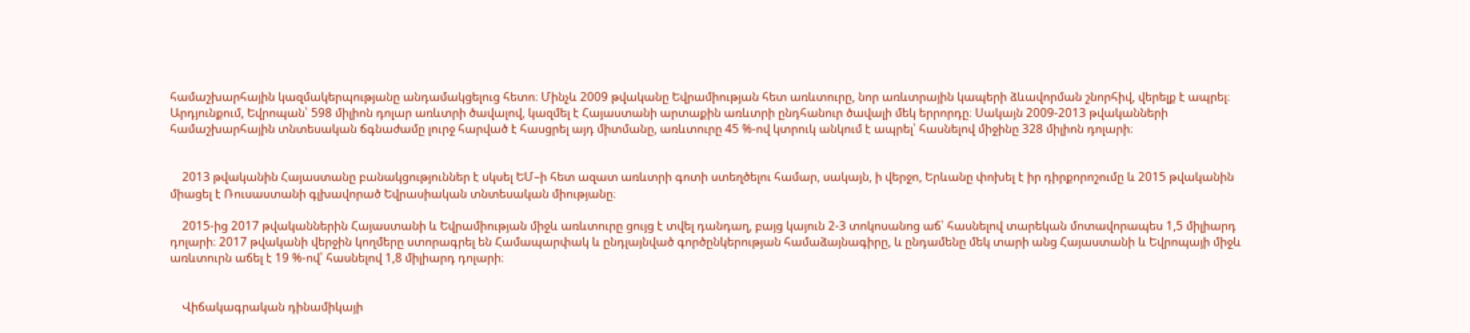համաշխարհային կազմակերպությանը անդամակցելուց հետո։ Մինչև 2009 թվականը Եվրամիության հետ առևտուրը, նոր առևտրային կապերի ձևավորման շնորհիվ, վերելք է ապրել։ Արդյունքում, Եվրոպան՝ 598 միլիոն դոլար առևտրի ծավալով, կազմել է Հայաստանի արտաքին առևտրի ընդհանուր ծավալի մեկ երրորդը։ Սակայն 2009-2013 թվականների համաշխարհային տնտեսական ճգնաժամը լուրջ հարված է հասցրել այդ միտմանը, առևտուրը 45 %-ով կտրուկ անկում է ապրել՝ հասնելով միջինը 328 միլիոն դոլարի։


    2013 թվականին Հայաստանը բանակցություններ է սկսել ԵՄ–ի հետ ազատ առևտրի գոտի ստեղծելու համար, սակայն, ի վերջո, Երևանը փոխել է իր դիրքորոշումը և 2015 թվականին միացել է Ռուսաստանի գլխավորած Եվրասիական տնտեսական միությանը։

    2015-ից 2017 թվականներին Հայաստանի և Եվրամիության միջև առևտուրը ցույց է տվել դանդաղ, բայց կայուն 2-3 տոկոսանոց աճ՝ հասնելով տարեկան մոտավորապես 1,5 միլիարդ դոլարի։ 2017 թվականի վերջին կողմերը ստորագրել են Համապարփակ և ընդլայնված գործընկերության համաձայնագիրը, և ընդամենը մեկ տարի անց Հայաստանի և Եվրոպայի միջև առևտուրն աճել է 19 %-ով՝ հասնելով 1,8 միլիարդ դոլարի։


    Վիճակագրական դինամիկայի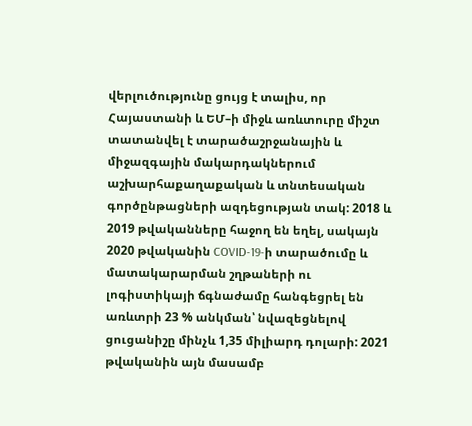վերլուծությունը ցույց է տալիս, որ Հայաստանի և ԵՄ–ի միջև առևտուրը միշտ տատանվել է տարածաշրջանային և միջազգային մակարդակներում աշխարհաքաղաքական և տնտեսական գործընթացների ազդեցության տակ: 2018 և 2019 թվականները հաջող են եղել, սակայն 2020 թվականին COVID-19-ի տարածումը և մատակարարման շղթաների ու լոգիստիկայի ճգնաժամը հանգեցրել են առևտրի 23 % անկման՝ նվազեցնելով ցուցանիշը մինչև 1,35 միլիարդ դոլարի: 2021 թվականին այն մասամբ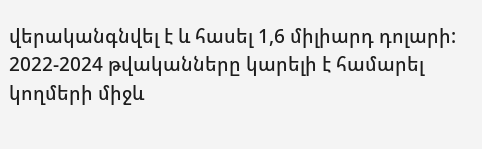վերականգնվել է և հասել 1,6 միլիարդ դոլարի: 2022-2024 թվականները կարելի է համարել կողմերի միջև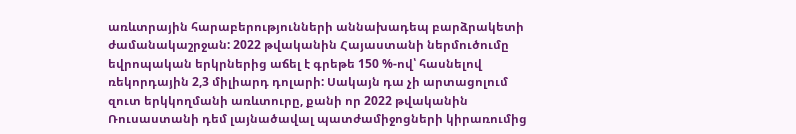առևտրային հարաբերությունների աննախադեպ բարձրակետի ժամանակաշրջան: 2022 թվականին Հայաստանի ներմուծումը եվրոպական երկրներից աճել է գրեթե 150 %-ով՝ հասնելով ռեկորդային 2,3 միլիարդ դոլարի: Սակայն դա չի արտացոլում զուտ երկկողմանի առևտուրը, քանի որ 2022 թվականին Ռուսաստանի դեմ լայնածավալ պատժամիջոցների կիրառումից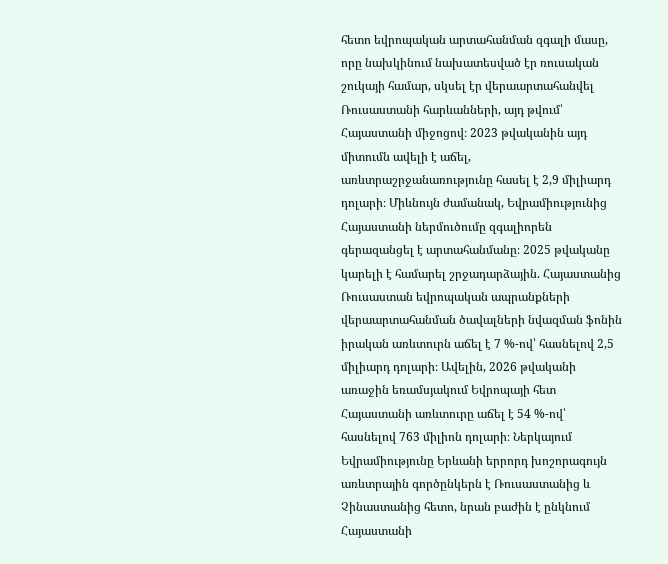հետո եվրոպական արտահանման զգալի մասը, որը նախկինում նախատեսված էր ռուսական շուկայի համար, սկսել էր վերաարտահանվել Ռուսաստանի հարևանների, այդ թվում՝ Հայաստանի միջոցով։ 2023 թվականին այդ միտումն ավելի է աճել, առևտրաշրջանառությունը հասել է 2,9 միլիարդ դոլարի։ Միևնույն ժամանակ, Եվրամիությունից Հայաստանի ներմուծումը զգալիորեն գերազանցել է արտահանմանը։ 2025 թվականը կարելի է համարել շրջադարձային. Հայաստանից Ռուսաստան եվրոպական ապրանքների վերաարտահանման ծավալների նվազման ֆոնին իրական առևտուրն աճել է 7 %-ով՝ հասնելով 2,5 միլիարդ դոլարի։ Ավելին, 2026 թվականի առաջին եռամսյակում Եվրոպայի հետ Հայաստանի առևտուրը աճել է 54 %-ով՝ հասնելով 763 միլիոն դոլարի։ Ներկայում Եվրամիությունը Երևանի երրորդ խոշորագույն առևտրային գործընկերն է Ռուսաստանից և Չինաստանից հետո, նրան բաժին է ընկնում Հայաստանի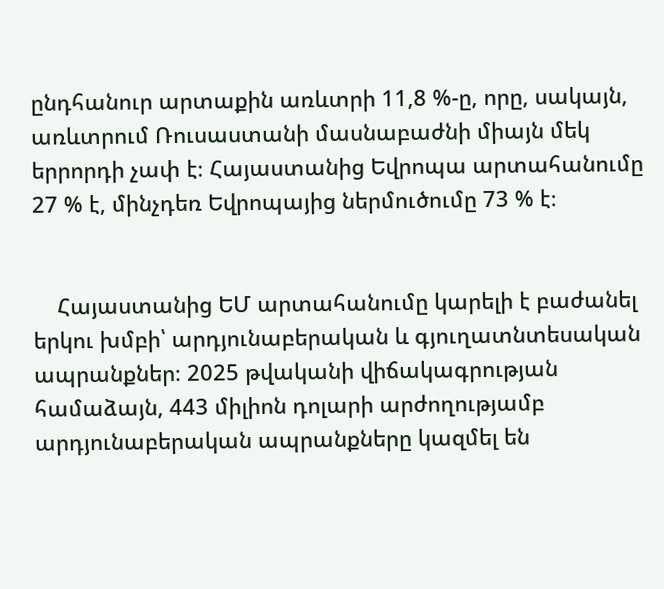ընդհանուր արտաքին առևտրի 11,8 %-ը, որը, սակայն, առևտրում Ռուսաստանի մասնաբաժնի միայն մեկ երրորդի չափ է։ Հայաստանից Եվրոպա արտահանումը 27 % է, մինչդեռ Եվրոպայից ներմուծումը 73 % է։


    Հայաստանից ԵՄ արտահանումը կարելի է բաժանել երկու խմբի՝ արդյունաբերական և գյուղատնտեսական ապրանքներ։ 2025 թվականի վիճակագրության համաձայն, 443 միլիոն դոլարի արժողությամբ արդյունաբերական ապրանքները կազմել են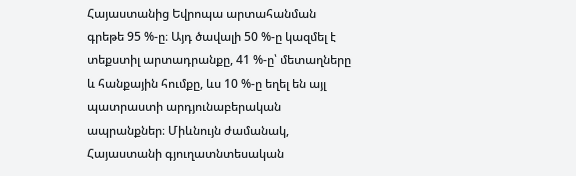Հայաստանից Եվրոպա արտահանման գրեթե 95 %-ը։ Այդ ծավալի 50 %-ը կազմել է տեքստիլ արտադրանքը, 41 %-ը՝ մետաղները և հանքային հումքը, ևս 10 %-ը եղել են այլ պատրաստի արդյունաբերական ապրանքներ։ Միևնույն ժամանակ, Հայաստանի գյուղատնտեսական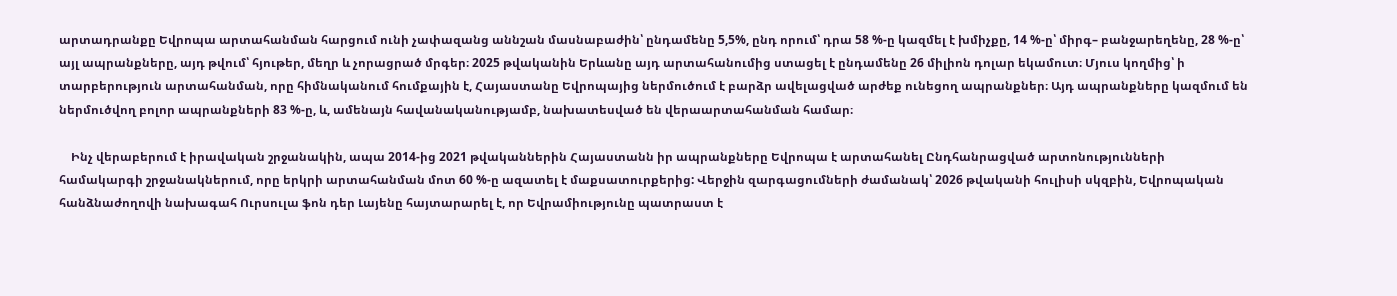արտադրանքը Եվրոպա արտահանման հարցում ունի չափազանց աննշան մասնաբաժին՝ ընդամենը 5,5%, ընդ որում՝ դրա 58 %-ը կազմել է խմիչքը, 14 %-ը՝ միրգ– բանջարեղենը, 28 %-ը՝ այլ ապրանքները, այդ թվում՝ հյութեր, մեղր և չորացրած մրգեր։ 2025 թվականին Երևանը այդ արտահանումից ստացել է ընդամենը 26 միլիոն դոլար եկամուտ։ Մյուս կողմից՝ ի տարբերություն արտահանման, որը հիմնականում հումքային է, Հայաստանը Եվրոպայից ներմուծում է բարձր ավելացված արժեք ունեցող ապրանքներ։ Այդ ապրանքները կազմում են ներմուծվող բոլոր ապրանքների 83 %-ը, և, ամենայն հավանականությամբ, նախատեսված են վերաարտահանման համար։

    Ինչ վերաբերում է իրավական շրջանակին, ապա 2014-ից 2021 թվականներին Հայաստանն իր ապրանքները Եվրոպա է արտահանել Ընդհանրացված արտոնությունների համակարգի շրջանակներում, որը երկրի արտահանման մոտ 60 %-ը ազատել է մաքսատուրքերից: Վերջին զարգացումների ժամանակ՝ 2026 թվականի հուլիսի սկզբին, Եվրոպական հանձնաժողովի նախագահ Ուրսուլա ֆոն դեր Լայենը հայտարարել է, որ Եվրամիությունը պատրաստ է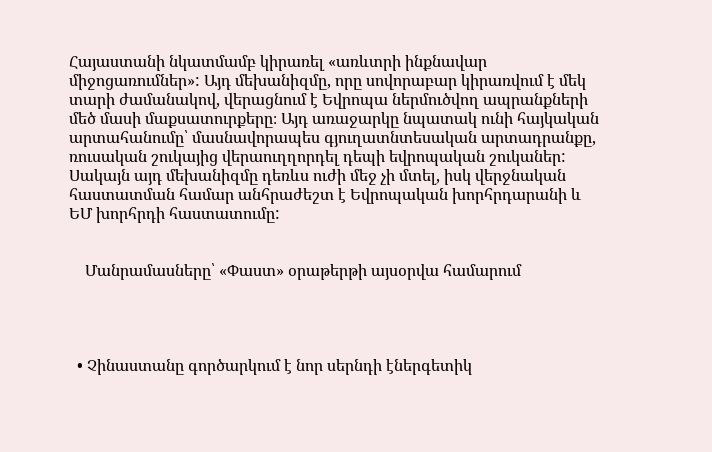Հայաստանի նկատմամբ կիրառել «առևտրի ինքնավար միջոցառումներ»: Այդ մեխանիզմը, որը սովորաբար կիրառվում է մեկ տարի ժամանակով, վերացնում է Եվրոպա ներմուծվող ապրանքների մեծ մասի մաքսատուրքերը։ Այդ առաջարկը նպատակ ունի հայկական արտահանումը՝ մասնավորապես գյուղատնտեսական արտադրանքը, ռուսական շուկայից վերաուղղորդել դեպի եվրոպական շուկաներ: Սակայն այդ մեխանիզմը դեռևս ուժի մեջ չի մտել, իսկ վերջնական հաստատման համար անհրաժեշտ է Եվրոպական խորհրդարանի և ԵՄ խորհրդի հաստատումը:


    Մանրամասները՝ «Փաստ» օրաթերթի այսօրվա համարում




  • Չինաստանը գործարկում է նոր սերնդի էներգետիկ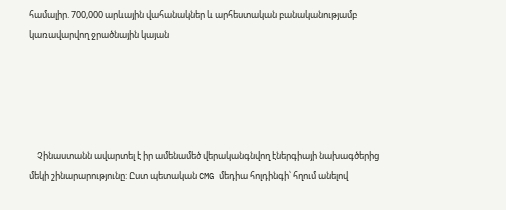համալիր. 700,000 արևային վահանակներ և արհեստական բանականությամբ կառավարվող ջրածնային կայան





    Չինաստանն ավարտել է իր ամենամեծ վերականգնվող էներգիայի նախագծերից մեկի շինարարությունը: Ըստ պետական CMG մեդիա հոլդինգի՝ հղում անելով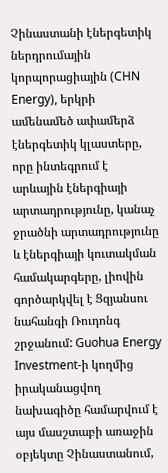Չինաստանի էներգետիկ ներդրումային կորպորացիային (CHN Energy), երկրի ամենամեծ ափամերձ էներգետիկ կլաստերը, որը ինտեգրում է արևային էներգիայի արտադրությունը, կանաչ ջրածնի արտադրությունը և էներգիայի կուտակման համակարգերը, լիովին գործարկվել է Ցզյանսու նահանգի Ռուդոնգ շրջանում: Guohua Energy Investment-ի կողմից իրականացվող նախագիծը համարվում է այս մասշտաբի առաջին օբյեկտը Չինաստանում,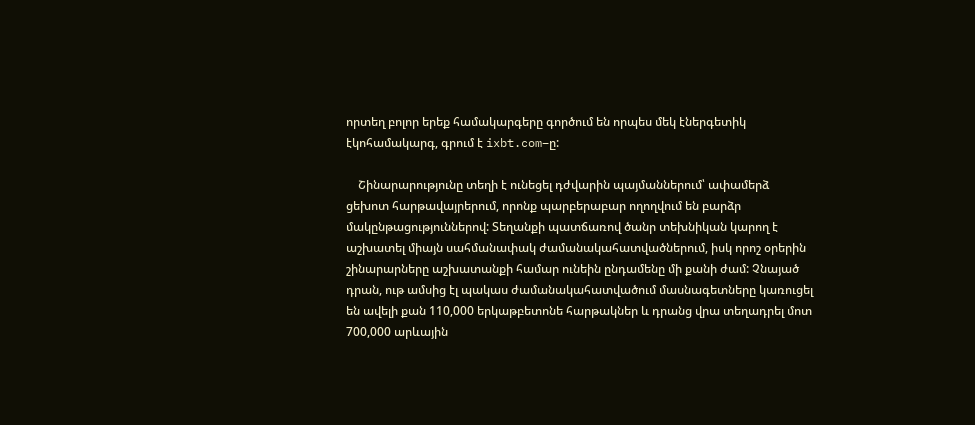որտեղ բոլոր երեք համակարգերը գործում են որպես մեկ էներգետիկ էկոհամակարգ, գրում է ixbt.com–ը:

    Շինարարությունը տեղի է ունեցել դժվարին պայմաններում՝ ափամերձ ցեխոտ հարթավայրերում, որոնք պարբերաբար ողողվում են բարձր մակընթացություններով: Տեղանքի պատճառով ծանր տեխնիկան կարող է աշխատել միայն սահմանափակ ժամանակահատվածներում, իսկ որոշ օրերին շինարարները աշխատանքի համար ունեին ընդամենը մի քանի ժամ: Չնայած դրան, ութ ամսից էլ պակաս ժամանակահատվածում մասնագետները կառուցել են ավելի քան 110,000 երկաթբետոնե հարթակներ և դրանց վրա տեղադրել մոտ 700,000 արևային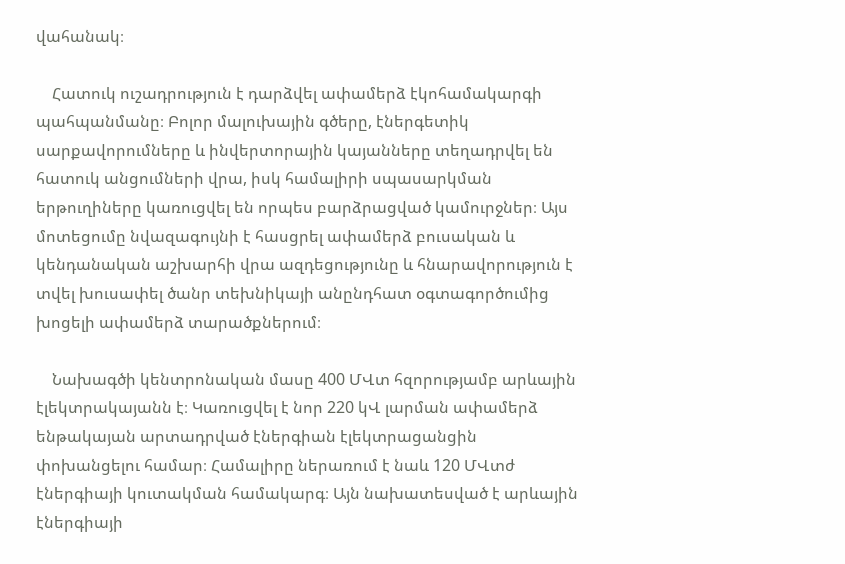վահանակ։

    Հատուկ ուշադրություն է դարձվել ափամերձ էկոհամակարգի պահպանմանը։ Բոլոր մալուխային գծերը, էներգետիկ սարքավորումները և ինվերտորային կայանները տեղադրվել են հատուկ անցումների վրա, իսկ համալիրի սպասարկման երթուղիները կառուցվել են որպես բարձրացված կամուրջներ։ Այս մոտեցումը նվազագույնի է հասցրել ափամերձ բուսական և կենդանական աշխարհի վրա ազդեցությունը և հնարավորություն է տվել խուսափել ծանր տեխնիկայի անընդհատ օգտագործումից խոցելի ափամերձ տարածքներում։

    Նախագծի կենտրոնական մասը 400 ՄՎտ հզորությամբ արևային էլեկտրակայանն է։ Կառուցվել է նոր 220 կՎ լարման ափամերձ ենթակայան արտադրված էներգիան էլեկտրացանցին փոխանցելու համար։ Համալիրը ներառում է նաև 120 ՄՎտժ էներգիայի կուտակման համակարգ։ Այն նախատեսված է արևային էներգիայի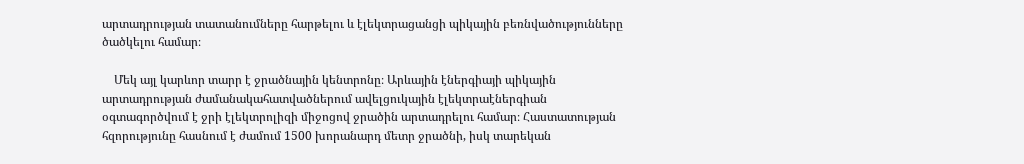արտադրության տատանումները հարթելու և էլեկտրացանցի պիկային բեռնվածությունները ծածկելու համար։

    Մեկ այլ կարևոր տարր է ջրածնային կենտրոնը։ Արևային էներգիայի պիկային արտադրության ժամանակահատվածներում ավելցուկային էլեկտրաէներգիան օգտագործվում է ջրի էլեկտրոլիզի միջոցով ջրածին արտադրելու համար։ Հաստատության հզորությունը հասնում է ժամում 1500 խորանարդ մետր ջրածնի, իսկ տարեկան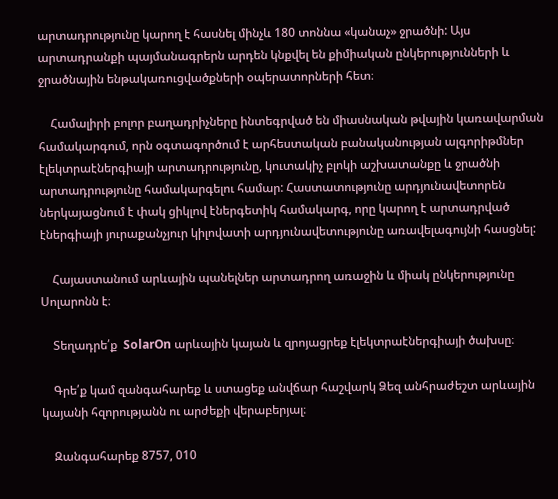արտադրությունը կարող է հասնել մինչև 180 տոննա «կանաչ» ջրածնի: Այս արտադրանքի պայմանագրերն արդեն կնքվել են քիմիական ընկերությունների և ջրածնային ենթակառուցվածքների օպերատորների հետ։

    Համալիրի բոլոր բաղադրիչները ինտեգրված են միասնական թվային կառավարման համակարգում, որն օգտագործում է արհեստական բանականության ալգորիթմներ էլեկտրաէներգիայի արտադրությունը, կուտակիչ բլոկի աշխատանքը և ջրածնի արտադրությունը համակարգելու համար: Հաստատությունը արդյունավետորեն ներկայացնում է փակ ցիկլով էներգետիկ համակարգ, որը կարող է արտադրված էներգիայի յուրաքանչյուր կիլովատի արդյունավետությունը առավելագույնի հասցնել:

    Հայաստանում արևային պանելներ արտադրող առաջին և միակ ընկերությունը Սոլարոնն է։

    Տեղադրե՛ք  SolarOn արևային կայան և զրոյացրեք էլեկտրաէներգիայի ծախսը։

    Գրե՛ք կամ զանգահարեք և ստացեք անվճար հաշվարկ Ձեզ անհրաժեշտ արևային կայանի հզորությանն ու արժեքի վերաբերյալ։

    Զանգահարեք 8757, 010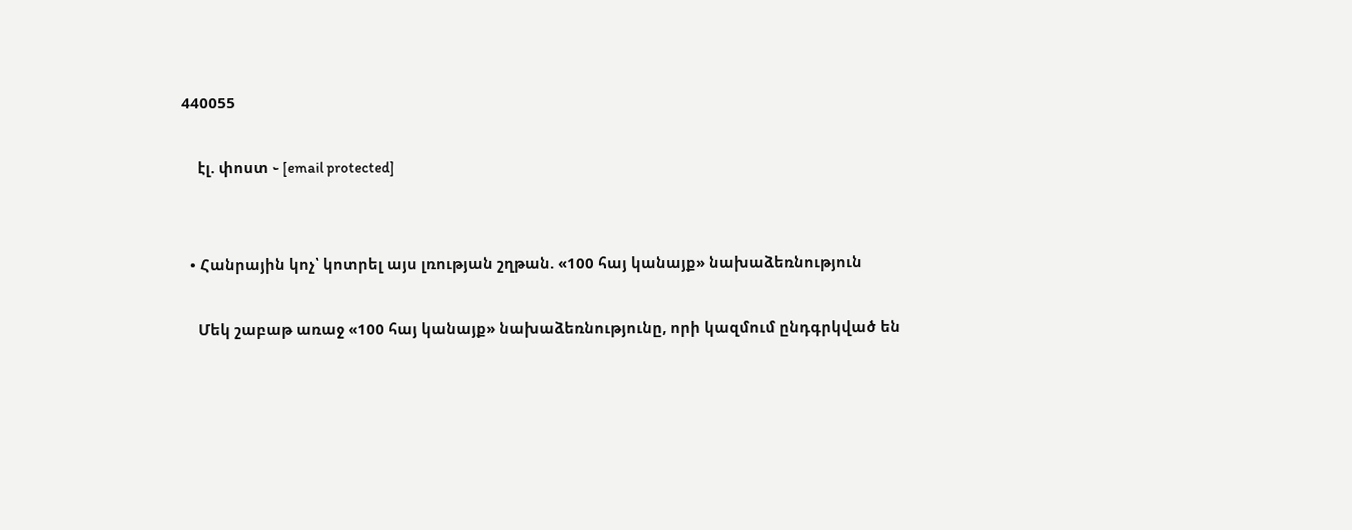440055

    էլ. փոստ ֊ [email protected]


  • Հանրային կոչ՝ կոտրել այս լռության շղթան. «100 հայ կանայք» նախաձեռնություն

    Մեկ շաբաթ առաջ «100 հայ կանայք» նախաձեռնությունը, որի կազմում ընդգրկված են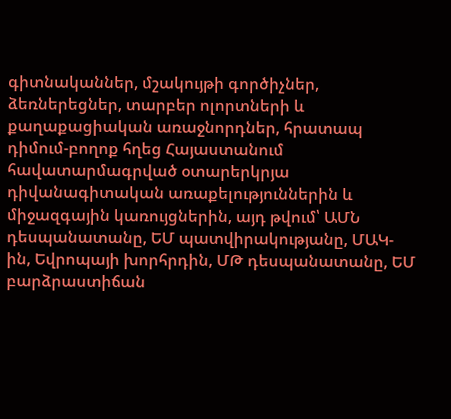գիտնականներ, մշակույթի գործիչներ, ձեռներեցներ, տարբեր ոլորտների և քաղաքացիական առաջնորդներ, հրատապ դիմում-բողոք հղեց Հայաստանում հավատարմագրված օտարերկրյա դիվանագիտական առաքելություններին և միջազգային կառույցներին, այդ թվում՝ ԱՄՆ դեսպանատանը, ԵՄ պատվիրակությանը, ՄԱԿ-ին, Եվրոպայի խորհրդին, ՄԹ դեսպանատանը, ԵՄ բարձրաստիճան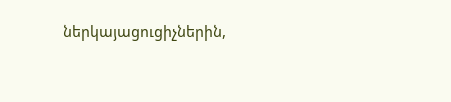ներկայացուցիչներին,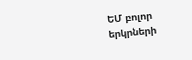ԵՄ բոլոր երկրների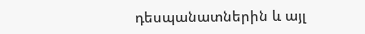դեսպանատներին և այլ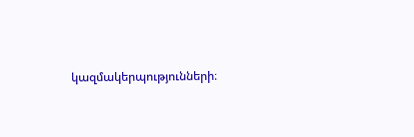կազմակերպությունների։